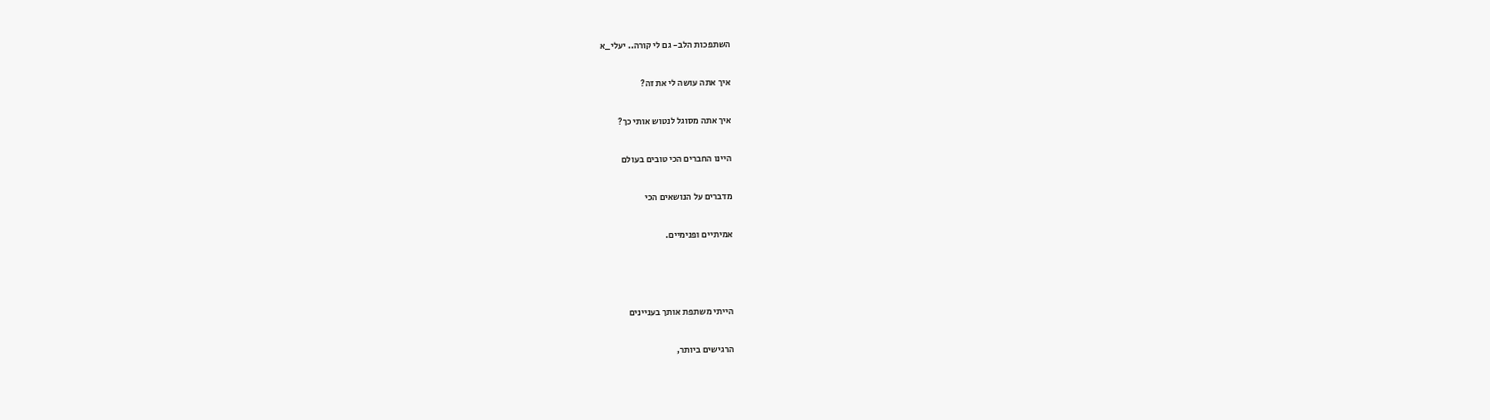השתפכות הלב- גם לי קורה.. יעלי_א

איך אתה עושה לי את זה?

איך אתה מסוגל לנטוש אותי כך?

היינו החברים הכי טובים בעולם

מדברים על הנושאים הכי

אמיתיים ופנימיים.



הייתי משתפת אותך בעניינים

הרגישים ביותר,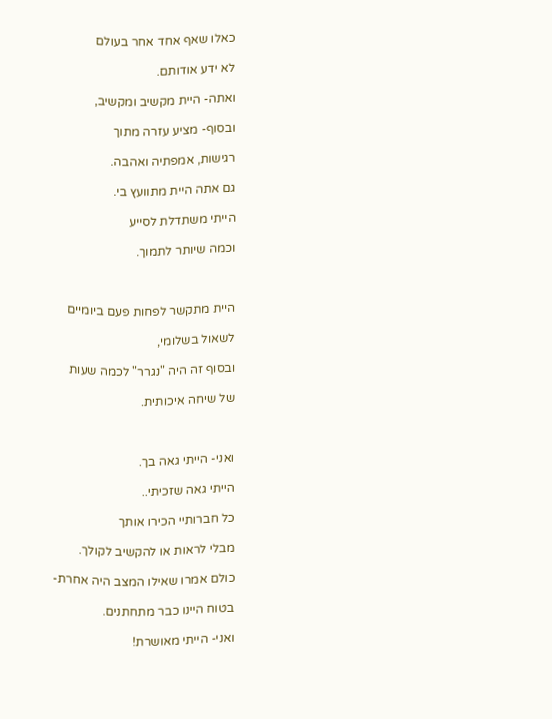כאלו שאף אחד אחר בעולם

לא ידע אודותם.

ואתה- היית מקשיב ומקשיב,

ובסוף- מציע עזרה מתוך

רגישות, אמפתיה ואהבה.

גם אתה היית מתוועץ בי.

הייתי משתדלת לסייע

וכמה שיותר לתמוך.



היית מתקשר לפחות פעם ביומיים

לשאול בשלומי,

ובסוף זה היה "נגרר" לכמה שעות

של שיחה איכותית.



ואני- הייתי גאה בך.

הייתי גאה שזכיתי..

כל חברותיי הכירו אותך

מבלי לראות או להקשיב לקולך.

כולם אמרו שאילו המצב היה אחרת-

בטוח היינו כבר מתחתנים.

ואני- הייתי מאושרת!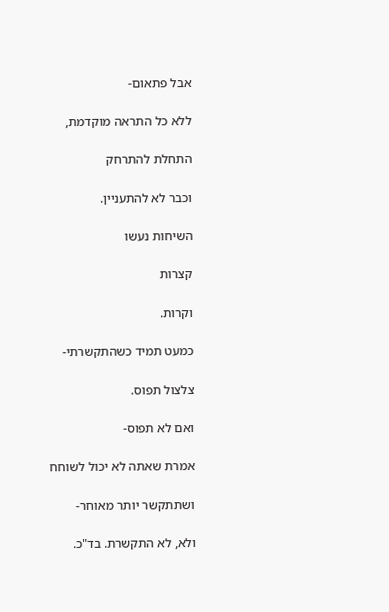אבל פתאום-

ללא כל התראה מוקדמת,

התחלת להתרחק

וכבר לא להתעניין.

השיחות נעשו

קצרות

וקרות.

כמעט תמיד כשהתקשרתי-

צלצול תפוס.

ואם לא תפוס-

אמרת שאתה לא יכול לשוחח

ושתתקשר יותר מאוחר-

ולא, לא התקשרת. בד"כ.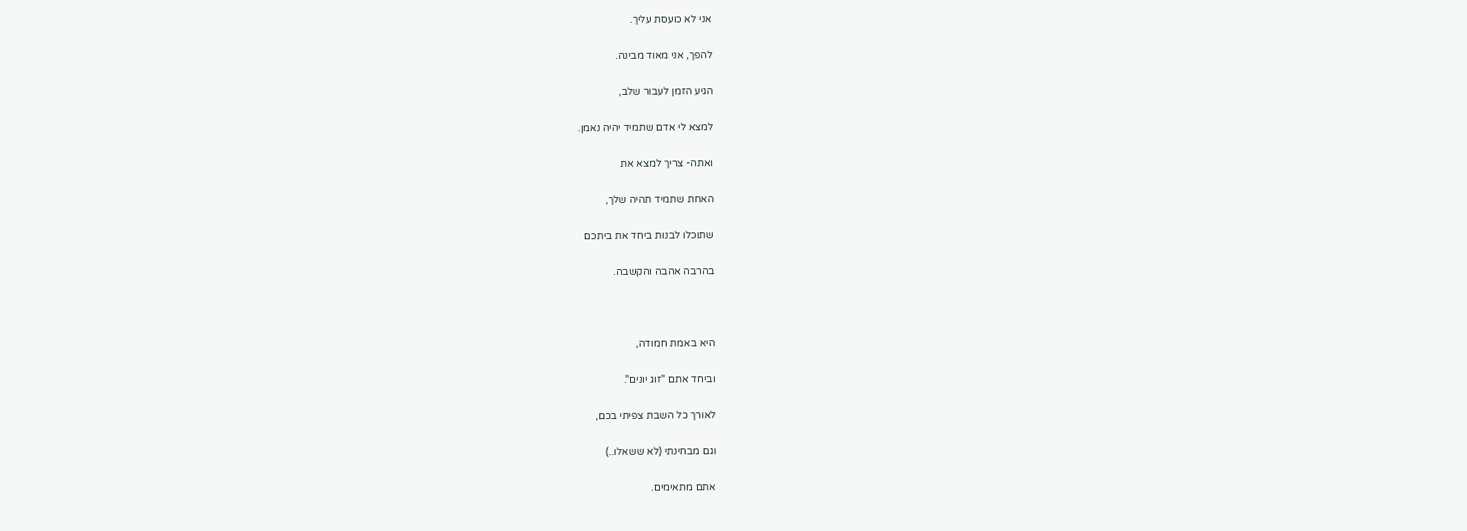אני לא כועסת עליך.

להפך, אני מאוד מבינה.

הגיע הזמן לעבור שלב,

למצא לי אדם שתמיד יהיה נאמן.

ואתה- צריך למצא את

האחת שתמיד תהיה שלך,

שתוכלו לבנות ביחד את ביתכם

בהרבה אהבה והקשבה.



היא באמת חמודה,

וביחד אתם "זוג יונים".

לאורך כל השבת צפיתי בכם,

וגם מבחינתי (לא ששאלו..)

אתם מתאימים.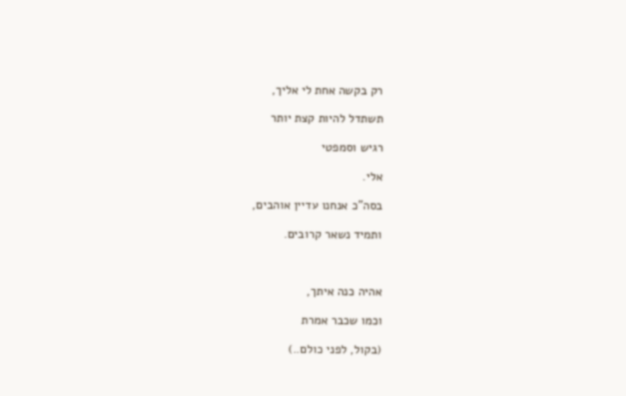רק בקשה אחת לי אליך,

תשתדל להיות קצת יותר

רגיש וסמפטי

אלי.

בסה"כ אנחנו עדיין אוהבים,

ותמיד נשאר קרובים.



אהיה כנה איתך,

וכמו שכבר אמרת

(בקול, לפני כולם..)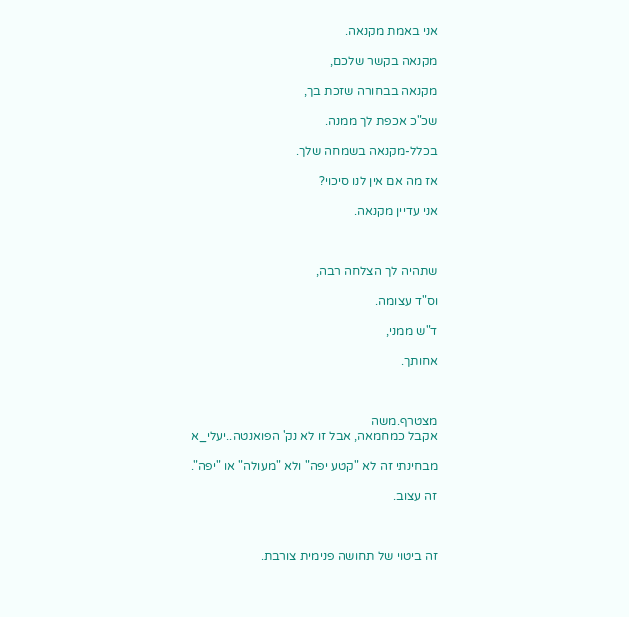אני באמת מקנאה.

מקנאה בקשר שלכם,

מקנאה בבחורה שזכת בך,

שכ"כ אכפת לך ממנה.

בכלל-מקנאה בשמחה שלך.

אז מה אם אין לנו סיכוי?

אני עדיין מקנאה.



שתהיה לך הצלחה רבה,

וס"ד עצומה.

ד"ש ממני,

אחותך.



מצטרף.משה
אקבל כמחמאה, אבל זו לא נק' הפואנטה..יעלי_א

מבחינתי זה לא "קטע יפה" ולא "מעולה" או "יפה".

זה עצוב.



זה ביטוי של תחושה פנימית צורבת.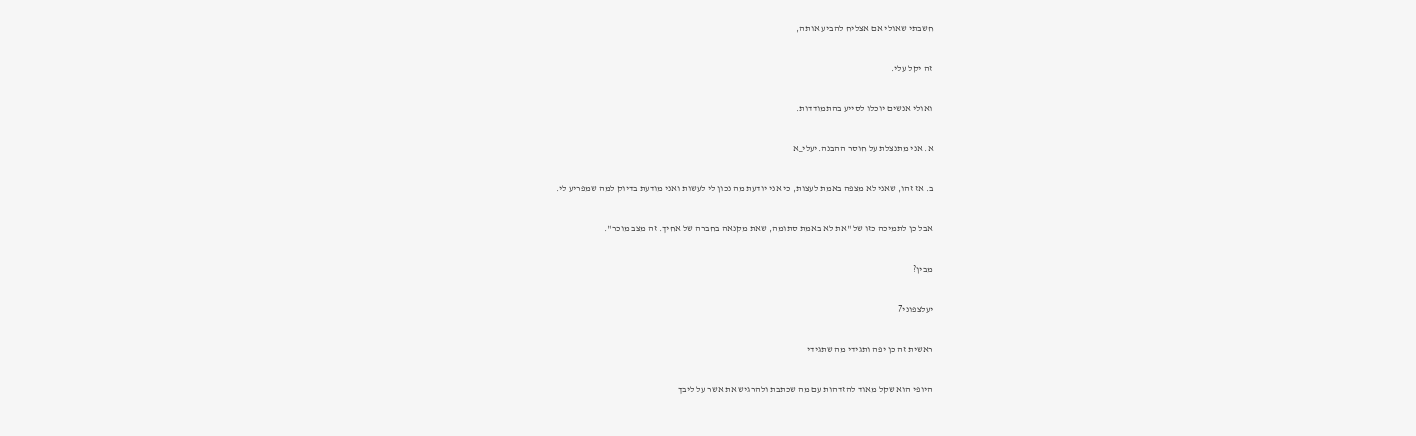חשבתי שאולי אם אצליח להביע אותה,

זה יקל עלי.

ואולי אנשים יוכלו לסייע בהתמודדות.

א. אני מתנצלת על חוסר ההבנה.יעלי_א

ב. אז זהו, שאני לא מצפה באמת לעצות, כי אני יודעת מה נכון לי לעשות ואני מודעת בדיוק למה שמפריע לי.

אבל כן לתמיכה כזו של "את לא באמת סתומה, שאת מקנאה בחברה של אחיך. זה מצב מוכר".

מבין?

יעלצפוני7

ראשית זה כן יפה ותגידי מה שתגידי

היופי הוא שקל מאוד להזדהות עם מה שכתבת ולהרגיש את אשר על ליבך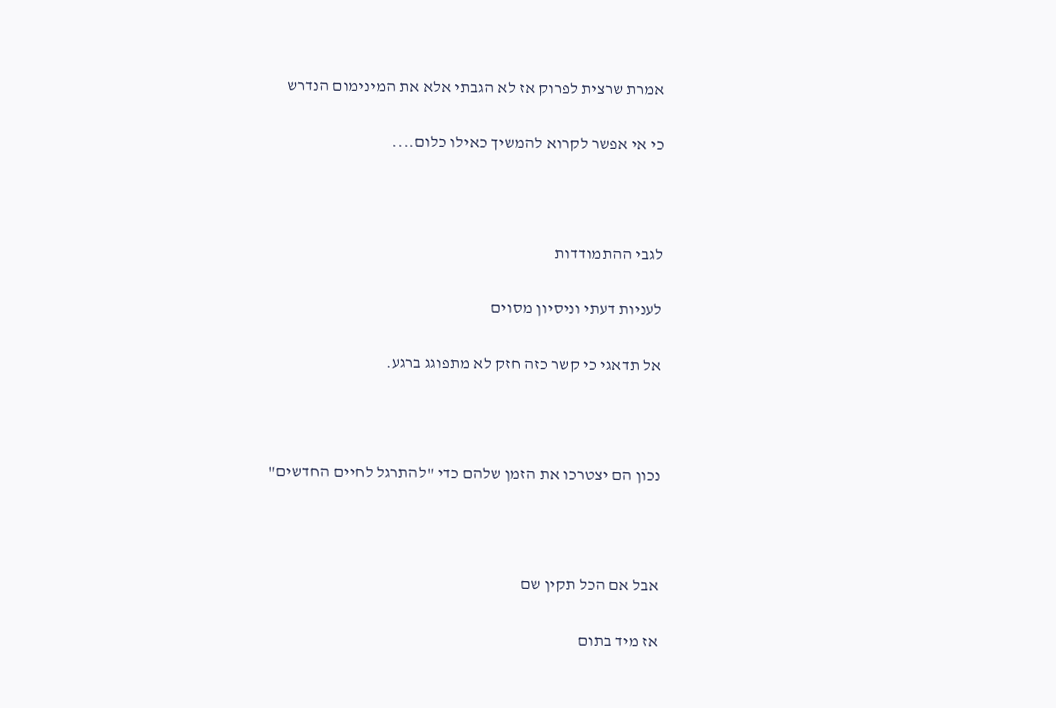אמרת שרצית לפרוק אז לא הגבתי אלא את המינימום הנדרש

כי אי אפשר לקרוא להמשיך כאילו כלום....



לגבי ההתמודדות

לעניות דעתי וניסיון מסוים

אל תדאגי כי קשר כזה חזק לא מתפוגג ברגע.



נכון הם יצטרכו את הזמן שלהם כדי "להתרגל לחיים החדשים"



אבל אם הכל תקין שם

אז מיד בתום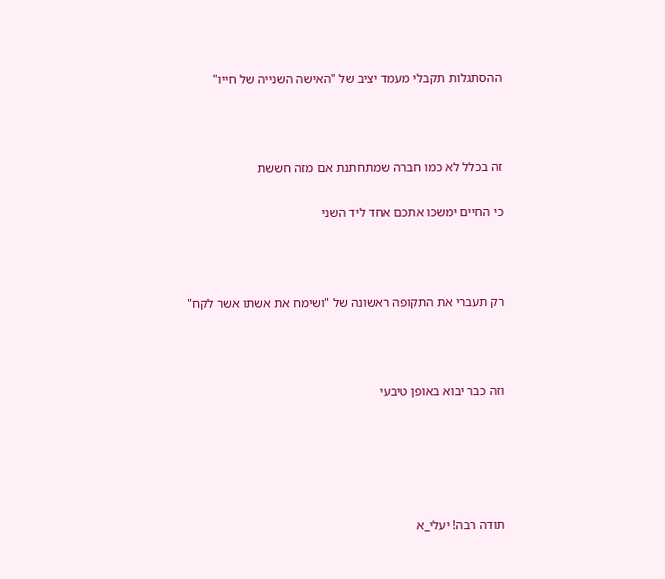ההסתגלות תקבלי מעמד יציב של "האישה השנייה של חייו"



זה בכלל לא כמו חברה שמתחתנת אם מזה חששת

כי החיים ימשכו אתכם אחד ליד השני



רק תעברי את התקופה ראשונה של "ושימח את אשתו אשר לקח"



וזה כבר יבוא באופן טיבעי





תודה רבה! יעלי_א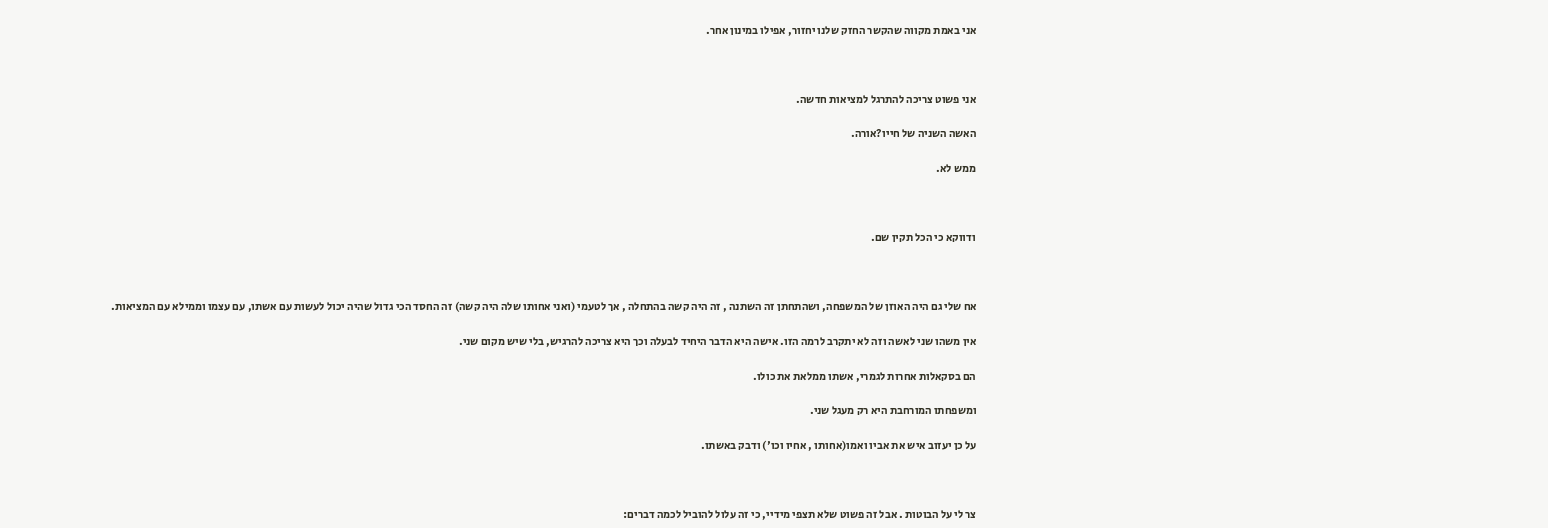אני באמת מקווה שהקשר החזק שלנו יחזור, אפילו במינון אחר.



אני פשוט צריכה להתרגל למציאות חדשה.

האשה השניה של חייו?אורה.

ממש לא.



ודווקא כי הכל תקין שם.



אח שלי גם היה האוזן של המשפחה, ושהתחתן זה השתנה , זה היה קשה בהתחלה , אך לטעמי (ואני אחותו שלה היה קשה) זה החסד הכי גדול שהיה יכול לעשות עם אשתו, עם עצמו וממילא עם המציאות.

אין משהו שני לאשה וזה לא יתקרב לרמה הזו. אישה היא הדבר היחיד לבעלה וכך היא צריכה להרגיש, בלי שיש מקום שני.

הם בסקאלות אחרות לגמרי, אשתו ממלאת את כולו.

ומשפחתו המורחבת היא רק מעגל שני.

על כן יעזוב איש את אביו ואמו(אחותו , אחיו וכו') ודבק באשתו.



צר לי על הבוטות . אבל זה פשוט שלא תצפי מידיי, כי זה עלול להוביל לכמה דברים: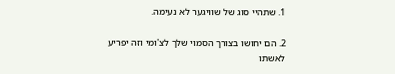1. שתהיי סוג של שוויגער לא נעימה.

2. הם יחושו בצורך הסמוי שלך לצ'ומי וזה יפריע לאשתו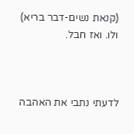(קנאת נשים-דבר בריא) ולו. ואז חבל.



לדעתי נתבי את האהבה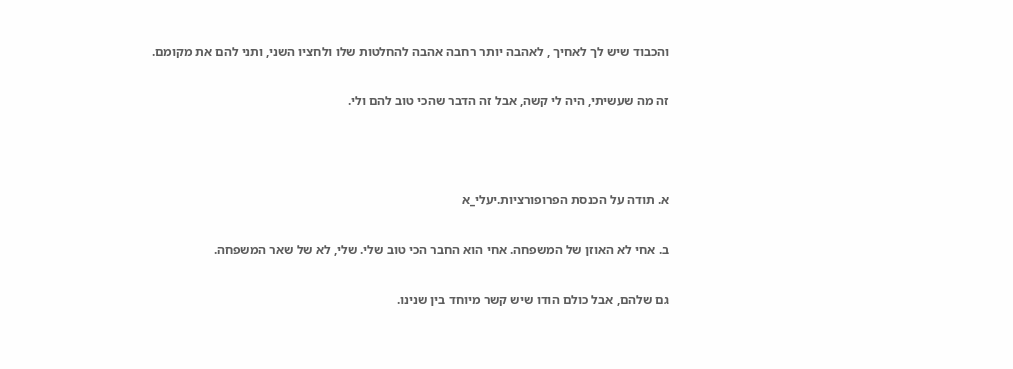והכבוד שיש לך לאחיך , לאהבה יותר רחבה אהבה להחלטות שלו ולחציו השני, ותני להם את מקומם.

זה מה שעשיתי, היה לי קשה, אבל זה הדבר שהכי טוב להם ולי.



א. תודה על הכנסת הפרופורציות.יעלי_א

ב. אחי לא האוזן של המשפחה. אחי הוא החבר הכי טוב שלי. שלי, לא של שאר המשפחה.

גם שלהם, אבל כולם הודו שיש קשר מיוחד בין שנינו.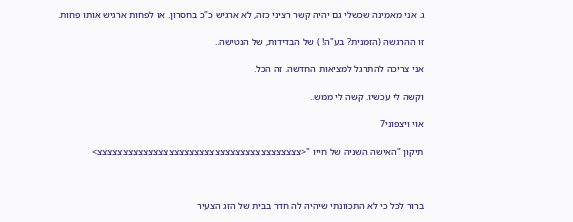ג. אני מאמינה שכשלי גם יהיה קשר רציני כזה, לא ארגיש כ"כ בחסרון. או לפחות ארגיש אותו פחות.

זו ההרגשה (הזמנית? בע"ה! ) של הבדידות, של הנטישה..

אני צריכה להתרגל למציאות החדשה. זה הכל.

וקשה לי עכשיו. קשה לי ממש..

אוי ויצפוני7

תיקון "האישה השניה של חייו "<צצצצצצצצצצצצצצצצצצצצצצצצצצצצצצצצצצצצצצצצ>



ברור לכל כי לא התכוונתי שיהיה לה חדר בבית של הזג הצעיר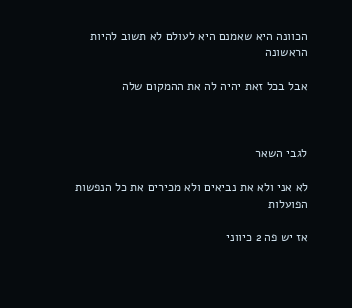הכוונה היא שאמנם היא לעולם לא תשוב להיות הראשונה

אבל בכל זאת יהיה לה את ההמקום שלה



לגבי השאר

לא אני ולא את נביאים ולא מכירים את כל הנפשות הפועלות

אז יש פה 2 כיווני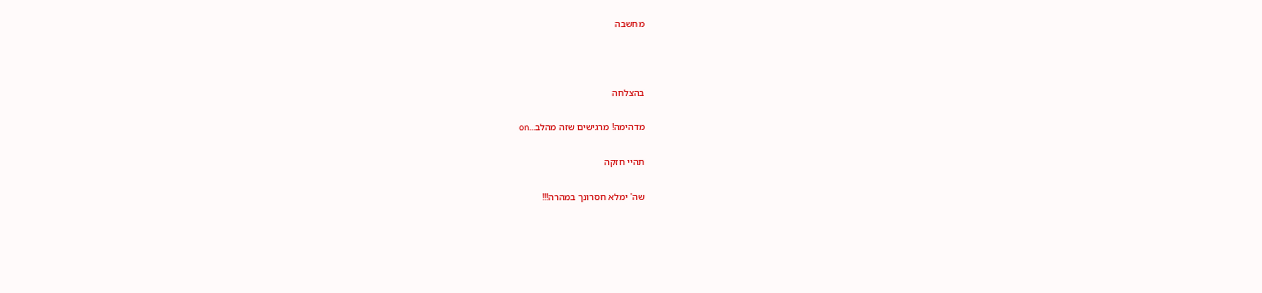מחשבה



בהצלחה

מדהימה! מרגישים שזה מהלב...on

תהיי חזקה

שה' ימלא חסרונך במהרה!!!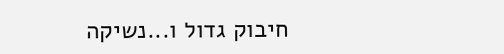חיבוק גדול ו...נשיקה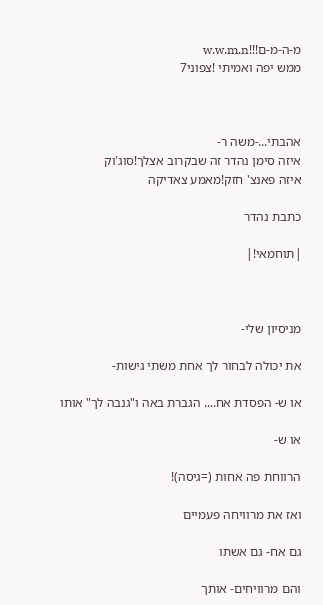מ-ה-מ-ם!!!w.w.m.n
ממש יפה ואמיתי !צפוני7



אהבתי...-משה ר-
איזה סימן נהדר זה שבקרוב אצלך!סוג'וק
איזה פאנצ' חזק!מאמע צאדיקה

כתבת נהדר

|תוחמאי!|



מניסיון שלי-

את יכולה לבחור לך אחת משתי גישות-

או ש- הפסדת אח.... הגברת באה ו"גנבה לך" אותו

או ש-

הרווחת פה אחות (=גיסה)!

ואז את מרוויחה פעמיים

גם אח- גם אשתו

והם מרוויחים- אותך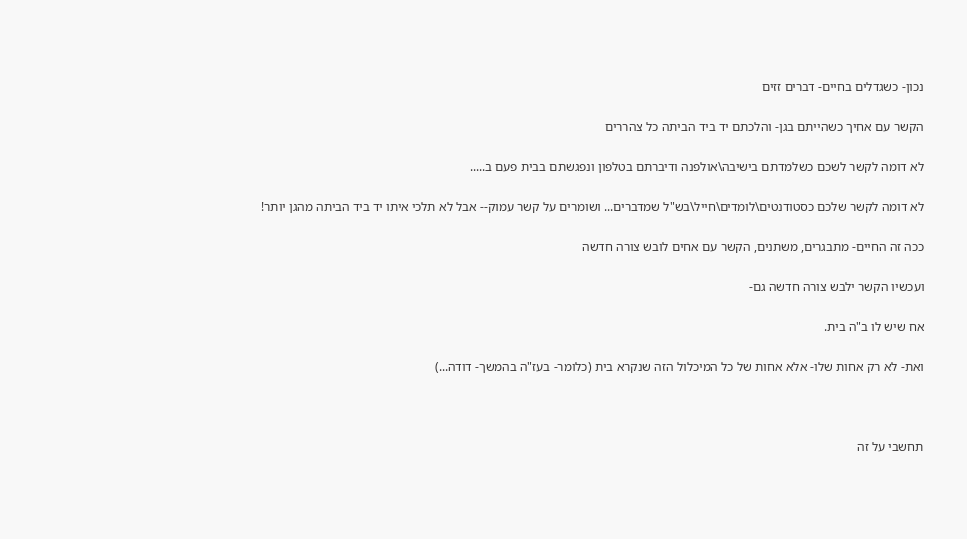נכון- כשגדלים בחיים- דברים זזים

הקשר עם אחיך כשהייתם בגן- והלכתם יד ביד הביתה כל צהררים

לא דומה לקשר לשכם כשלמדתם בישיבה\אולפנה ודיברתם בטלפון ונפגשתם בבית פעם ב.....

לא דומה לקשר שלכם כסטודנטים\לומדים\חייל\בש"ל שמדברים... ושומרים על קשר עמוק-- אבל לא תלכי איתו יד ביד הביתה מהגן יותר!

ככה זה החיים- מתבגרים, משתנים, הקשר עם אחים לובש צורה חדשה

ועכשיו הקשר ילבש צורה חדשה גם-

אח שיש לו ב"ה בית.

ואת- לא רק אחות שלו- אלא אחות של כל המיכלול הזה שנקרא בית (כלומר- בעז"ה בהמשך- דודה...)



תחשבי על זה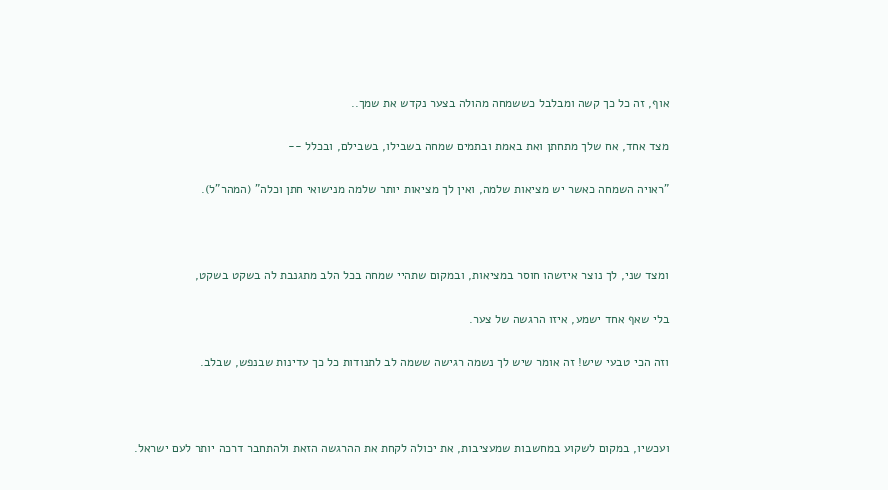אוף, זה כל כך קשה ומבלבל כששמחה מהולה בצער נקדש את שמך..

מצד אחד, אח שלך מתחתן ואת באמת ובתמים שמחה בשבילו, בשבילם, ובכלל --

"ראויה השמחה כאשר יש מציאות שלמה, ואין לך מציאות יותר שלמה מנישואי חתן וכלה" (המהר"ל).



ומצד שני, לך נוצר איזשהו חוסר במציאות, ובמקום שתהיי שמחה בכל הלב מתגנבת לה בשקט בשקט,

בלי שאף אחד ישמע, איזו הרגשה של צער.

וזה הכי טבעי שיש! זה אומר שיש לך נשמה רגישה ששמה לב לתנודות כל כך עדינות שבנפש, שבלב.



ועכשיו, במקום לשקוע במחשבות שמעציבות, את יכולה לקחת את ההרגשה הזאת ולהתחבר דרכה יותר לעם ישראל.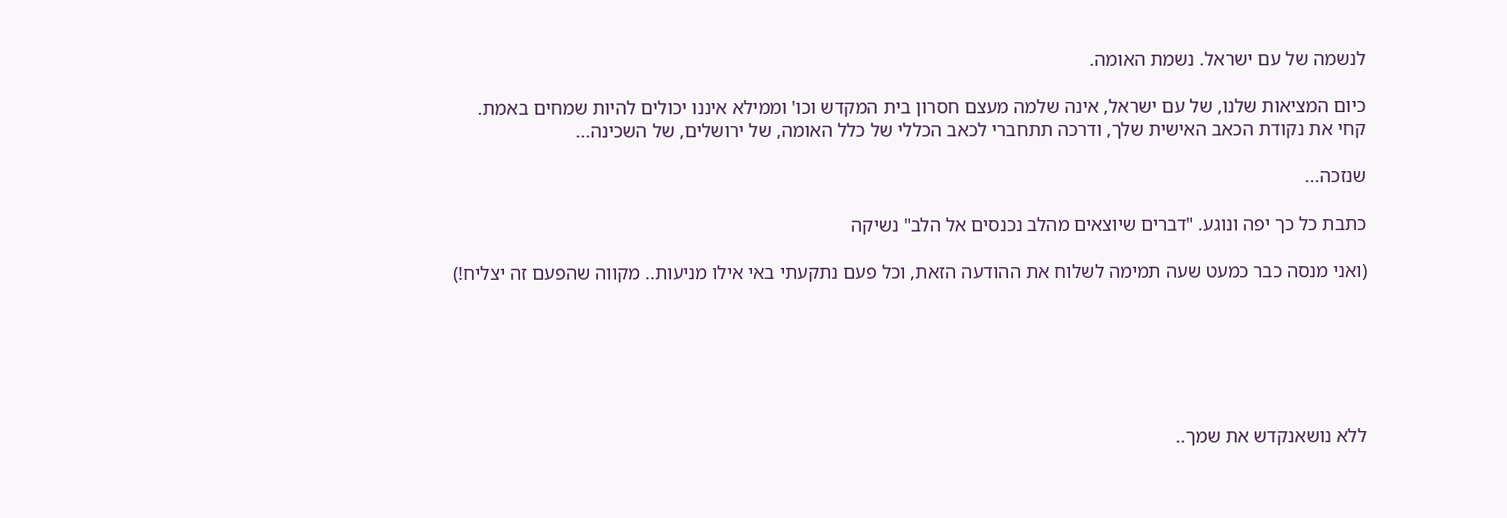לנשמה של עם ישראל. נשמת האומה.

כיום המציאות שלנו, של עם ישראל, אינה שלמה מעצם חסרון בית המקדש וכו' וממילא איננו יכולים להיות שמחים באמת.
קחי את נקודת הכאב האישית שלך, ודרכה תתחברי לכאב הכללי של כלל האומה, של ירושלים, של השכינה...

שנזכה...

כתבת כל כך יפה ונוגע. "דברים שיוצאים מהלב נכנסים אל הלב" נשיקה

(ואני מנסה כבר כמעט שעה תמימה לשלוח את ההודעה הזאת, וכל פעם נתקעתי באי אילו מניעות.. מקווה שהפעם זה יצליח!)






ללא נושאנקדש את שמך..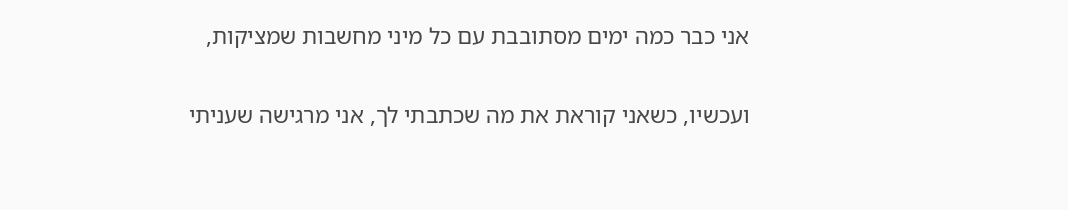אני כבר כמה ימים מסתובבת עם כל מיני מחשבות שמציקות,

ועכשיו, כשאני קוראת את מה שכתבתי לך, אני מרגישה שעניתי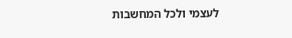לעצמי ולכל המחשבות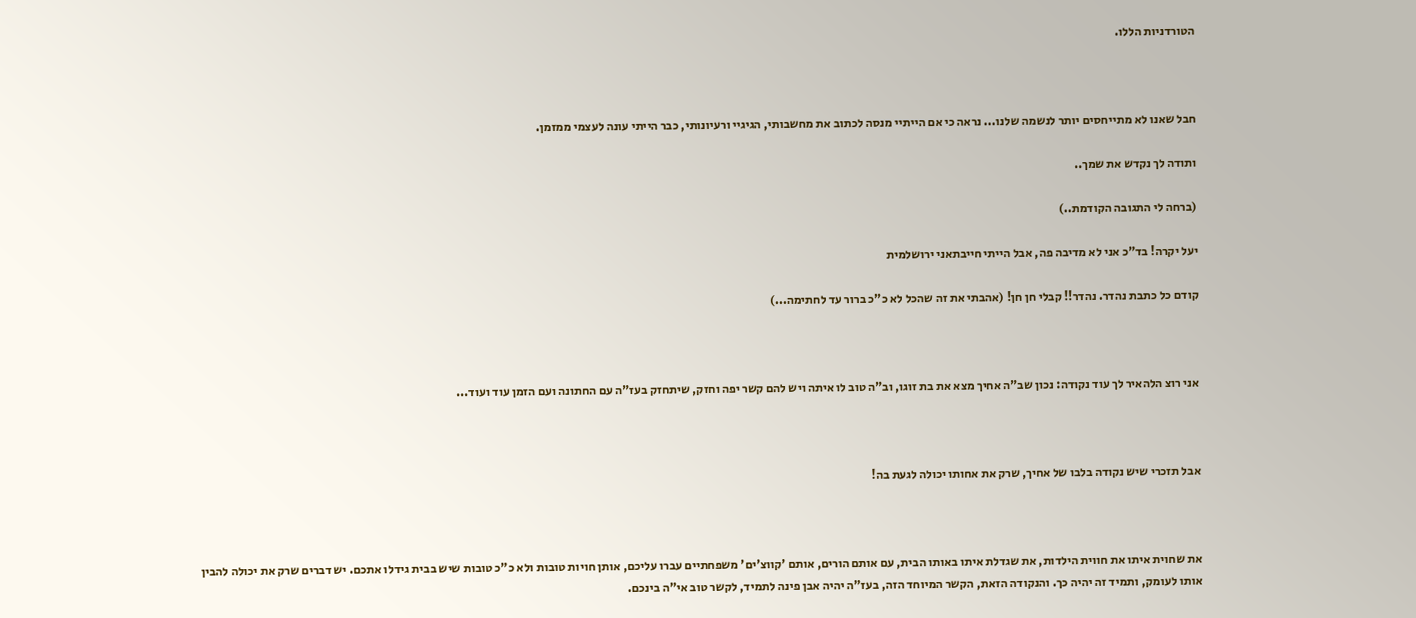הטורדניות הללו.



חבל שאנו לא מתייחסים יותר לנשמה שלנו... נראה כי אם הייתיי מנסה לכתוב את מחשבותי, הגיגיי ורעיונותי, כבר הייתי עונה לעצמי ממזמן.

ותודה לך נקדש את שמך..

(ברחה לי התגובה הקודמת..)

יעל יקרה! בד"כ אני לא מדיבה פה, אבל הייתי חייבתאני ירושלמית

קודם כל כתבת נהדר. נהדר!! קבלי חן חן! (אהבתי את זה שהכל לא כ"כ ברור עד לחתימה...)



אני רוצ הלהאיר לך עוד נקודה: נכון שב"ה אחיך מצא את בת זוגו, וב"ה טוב לו איתה ויש להם קשר יפה וחזק, שיתחזק בעז"ה עם החתונה ועם הזמן עוד ועוד...



אבל תזכרי שיש נקודה בלבו של אחיך, שרק את אחותו יכולה לגעת בה!



את שחוית איתו את חווית הילדות, את שגדלת איתו באותו הבית, עם אותם הורים, אותם 'קווצ'ים' משפחתיים עברו עליכם, אותן חויות טובות ולא כ"כ טובות שיש בבית גידלו אתכם. יש דברים שרק את יכולה להבין אותו לעומק, ותמיד זה יהיה כך. והנקודה הזאת, הקשר המיוחד הזה, בעז"ה יהיה אבן פינה לתמיד, לקשר טוב אי"ה בינכם.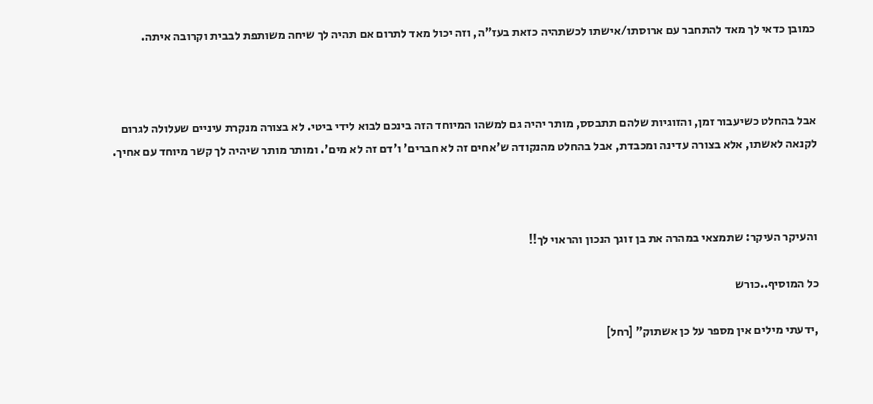כמובן כדאי לך מאד להתחבר עם ארוסתו/אישתו לכשתהיה כזאת בעז"ה, וזה יכול מאד לתרום אם תהיה לך שיחה משותפת לבבית וקרובה איתה.



אבל בהחלט כשיעבור זמן, והזוגיות שלהם תתבסס, מותר יהיה גם למשהו המיוחד הזה בינכם לבוא לידי ביטי. לא בצורה מנקרת עיניים שעלולה לגרום לקנאה לאשתו, אלא בצורה עדינה ומכבדת, אבל בהחלט מהנקודה ש'אחים זה לא חברים' ו'דם זה לא מים'. ומותר מותר שיהיה לך קשר מיוחד עם אחיך.



והעיקר העיקר: שתמצאי במהרה את בן זוגך הנכון והראוי לך!!

כל המוסיף..כורש

,ידעתי מילים אין מספר על כן אשתוק" [רחל]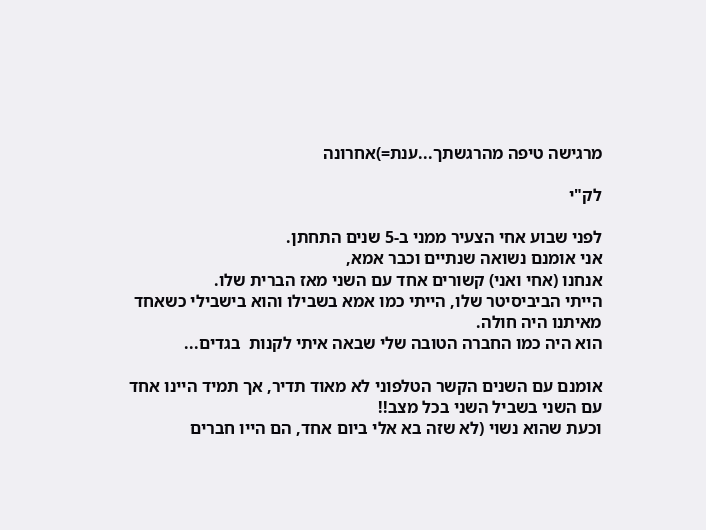מרגישה טיפה מהרגשתך...ענת=)אחרונה

לק"י

לפני שבוע אחי הצעיר ממני ב-5 שנים התחתן.
אני אומנם נשואה שנתיים וכבר אמא,
אנחנו (אחי ואני) קשורים אחד עם השני מאז הברית שלו.
הייתי הביביסיטר שלו, הייתי כמו אמא בשבילו והוא בישבילי כשאחד מאיתנו היה חולה.
הוא היה כמו החברה הטובה שלי שבאה איתי לקנות  בגדים...

אומנם עם השנים הקשר הטלפוני לא מאוד תדיר, אך תמיד היינו אחד עם השני בשביל השני בכל מצב!!
וכעת שהוא נשוי (לא שזה בא אלי ביום אחד, הם הייו חברים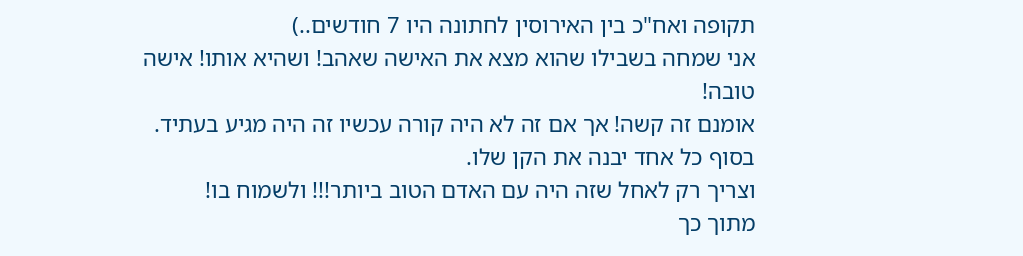תקופה ואח"כ בין האירוסין לחתונה היו 7 חודשים..)
אני שמחה בשבילו שהוא מצא את האישה שאהב! ושהיא אותו! אישה טובה!
אומנם זה קשה! אך אם זה לא היה קורה עכשיו זה היה מגיע בעתיד.
בסוף כל אחד יבנה את הקן שלו.
וצריך רק לאחל שזה היה עם האדם הטוב ביותר!!! ולשמוח בו!
מתוך כך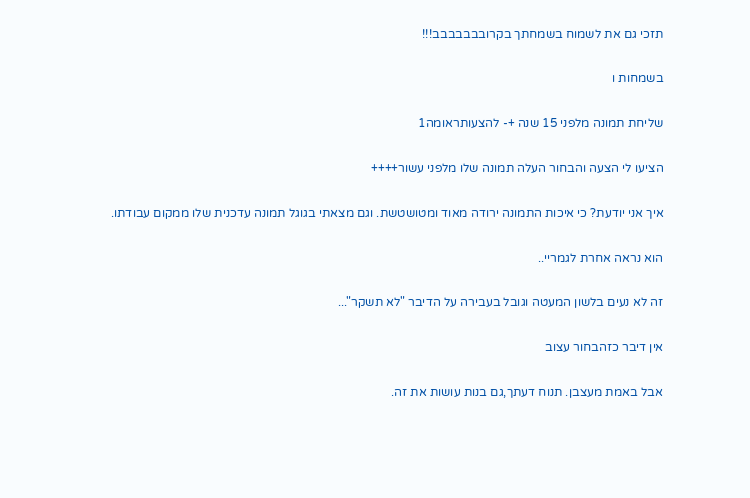תזכי גם את לשמוח בשמחתך בקרובבבבבבב!!!

בשמחות ו

שליחת תמונה מלפני 15 שנה +- להצעותראומה1

הציעו לי הצעה והבחור העלה תמונה שלו מלפני עשור++++

איך אני יודעת? כי איכות התמונה ירודה מאוד ומטושטשת. וגם מצאתי בגוגל תמונה עדכנית שלו ממקום עבודתו.

הוא נראה אחרת לגמריי..

זה לא נעים בלשון המעטה וגובל בעבירה על הדיבר "לא תשקר"...

אין דיבר כזהבחור עצוב

אבל באמת מעצבן. תנוח דעתך,גם בנות עושות את זה.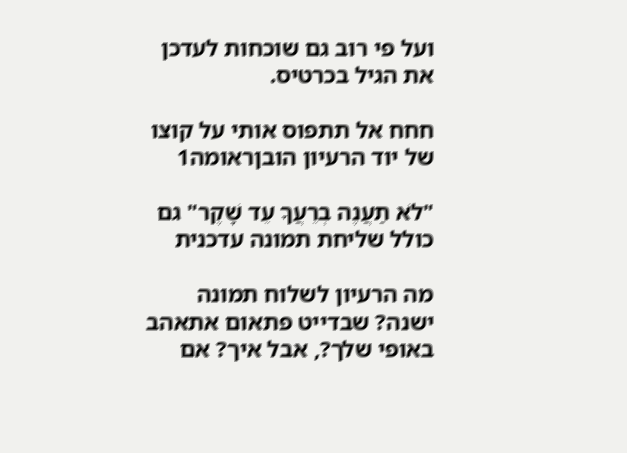ועל פי רוב גם שוכחות לעדכן את הגיל בכרטיס.

חחח אל תתפוס אותי על קוצו של יוד הרעיון הובןראומה1

"לֹא תַעֲנֶה בְרֵעֲךָ עֵד שָׁקֶר" גם כולל שליחת תמונה עדכנית

מה הרעיון לשלוח תמונה ישנה? שבדייט פתאום אתאהב באופי שלך?, אבל איך? אם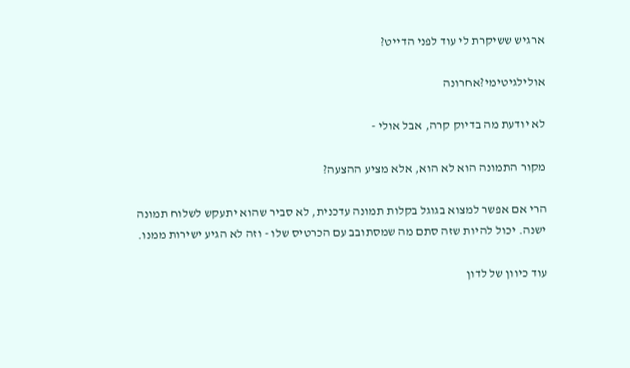ארגיש ששיקרת לי עוד לפני הדייט?

אולילגיטימי?אחרונה

לא יודעת מה בדיוק קרה, אבל אולי -

מקור התמונה הוא לא הוא, אלא מציע ההצעה?

הרי אם אפשר למצוא בגוגל בקלות תמונה עדכנית, לא סביר שהוא יתעקש לשלוח תמונה ישנה. יכול להיות שזה סתם מה שמסתובב עם הכרטיס שלו - וזה לא הגיע ישירות ממנו.

עוד כיוון של לדון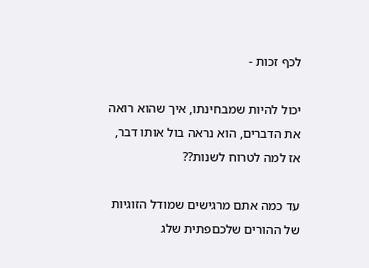לכף זכות -

יכול להיות שמבחינתו, איך שהוא רואה את הדברים, הוא נראה בול אותו דבר, אז למה לטרוח לשנות??

עד כמה אתם מרגישים שמודל הזוגיות של ההורים שלכםפתית שלג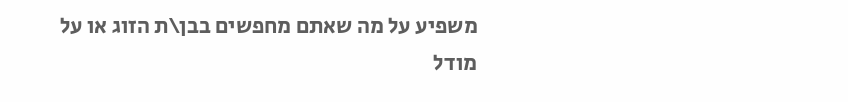משפיע על מה שאתם מחפשים בבן\ת הזוג או על מודל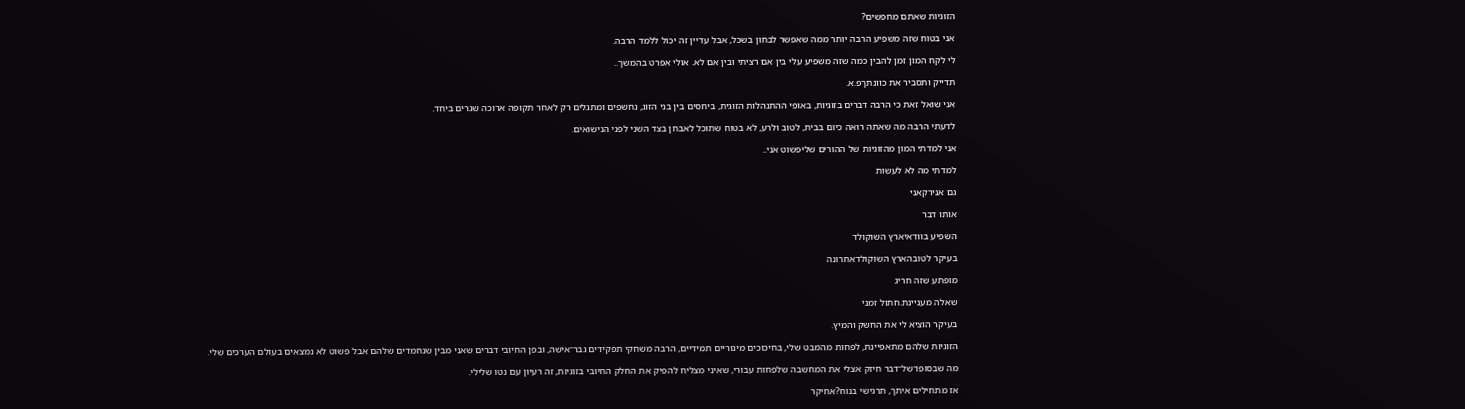הזוגיות שאתם מחפשים?

אני בטוח שזה משפיע הרבה יותר ממה שאפשר לבחון בשכל, אבל עדיין זה יכול ללמד הרבה.

לי לקח המון זמן להבין כמה שזה משפיע עלי בין אם רציתי ובין אם לא. אולי אפרט בהמשך..

תדייק ותסביר את כוונתךפ.א.

אני שואל זאת כי הרבה דברים בזוגיות, באופי ההתנהלות הזוגית, ביחסים בין בני הזוג, נחשפים ומתגלים רק לאחר תקופה ארוכה שגרים ביחד.

לדעתי הרבה מה שאתה רואה כיום בבית, לטוב ולרע, לא בטוח שתוכל לאבחן בצד השני לפני הנישואים.

אני למדתי המון מהזוגיות של ההורים שליפשוט אני..

למדתי מה לא לעשות

גם אנירקאני

אותו דבר

השפיע בוודאיארץ השוקולד

בעיקר לטובהארץ השוקולדאחרונה

מופתע שזה חריג

שאלה מעניינת.חתול זמני

בעיקר הוציא לי את החשק והמיץ.

הזוגיות שלהם מתאפיינת, לפחות מהמבט שלי, בחיכוכים מינוריים תמידיים, הרבה משחקי תפקידים גבר־אישה, ובפן החיובי דברים שאני מבין שנחמדים שלהם אבל פשוט לא נמצאים בעולם הערכים שלי.

מה שבסופו־של־דבר חיזק אצלי את המחשבה שלפחות עבורי, שאיני מצליח להפיק את החלק החיובי בזוגיות, זה רעיון עם נטו שלילי.

אז מתחילים איתך, תרגישי בנוח?אחיקר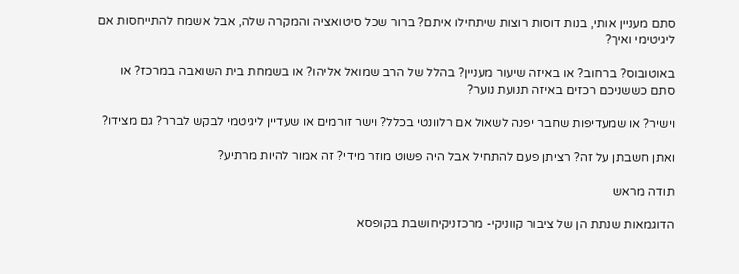סתם מעניין אותי, בנות דוסות רוצות שיתחילו איתם? ברור שכל סיטואציה והמקרה שלה, אבל אשמח להתייחסות אם ליגיטימי ואיך?

באוטובוס? ברחוב? או באיזה שיעור מעניין? בהלל של הרב שמואל אליהו? או בשמחת בית השואבה במרכז? או סתם כששניכם רכזים באיזה תנועת נוער?

וישיר? או שמעדיפות שחבר יפנה לשאול אם רלוונטי בכלל? וישר זורמים או שעדיין ליגיטמי לבקש לברר? גם מצידו?

ואתן חשבתן על זה? רציתן פעם להתחיל אבל היה פשוט מוזר מידי? זה אמור להיות מרתיע?

תודה מראש

הדוגמאות שנתת הן של ציבור קווניקי- מרכזניקיחושבת בקופסא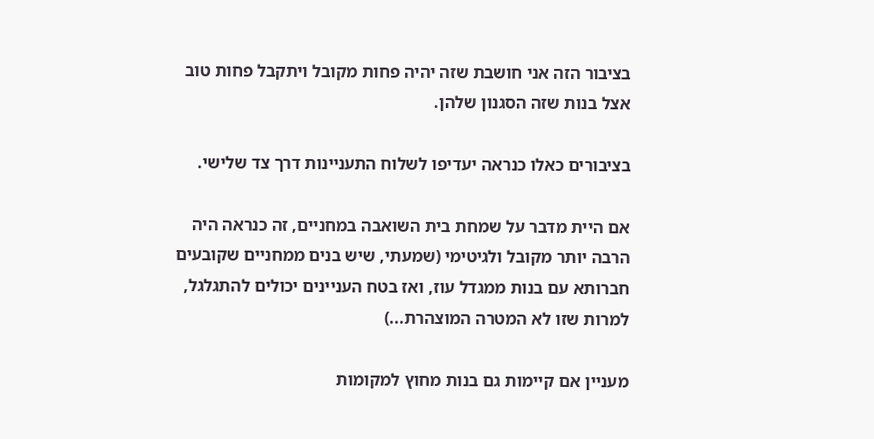בציבור הזה אני חושבת שזה יהיה פחות מקובל ויתקבל פחות טוב אצל בנות שזה הסגנון שלהן.

בציבורים כאלו כנראה יעדיפו לשלוח התעניינות דרך צד שלישי.

אם היית מדבר על שמחת בית השואבה במחניים, זה כנראה היה הרבה יותר מקובל ולגיטימי (שמעתי, שיש בנים ממחניים שקובעים חברותא עם בנות ממגדל עוז, ואז בטח העניינים יכולים להתגלגל, למרות שזו לא המטרה המוצהרת...)

מעניין אם קיימות גם בנות מחוץ למקומות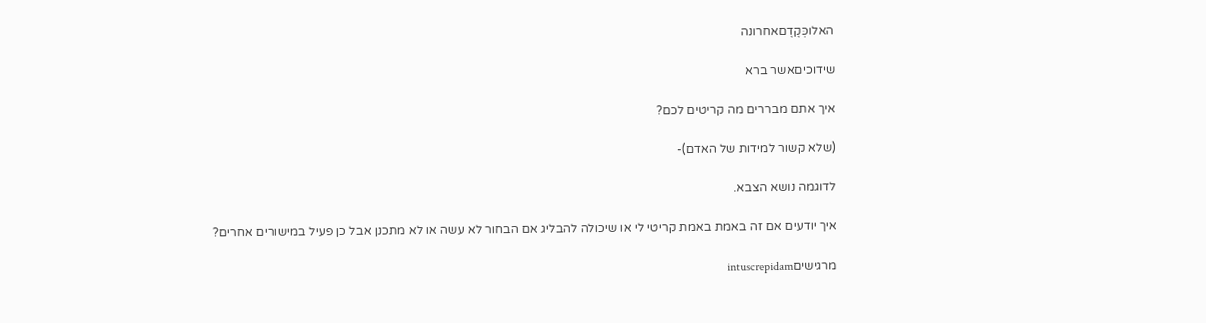האלוכְּקֶדֶםאחרונה

שידוכיםאשר ברא

איך אתם מבררים מה קריטים לכם?

(שלא קשור למידות של האדם)-

לדוגמה נושא הצבא.

איך יודעים אם זה באמת באמת קריטי לי או שיכולה להבליג אם הבחור לא עשה או לא מתכנן אבל כן פעיל במישורים אחרים?

מרגישיםintuscrepidam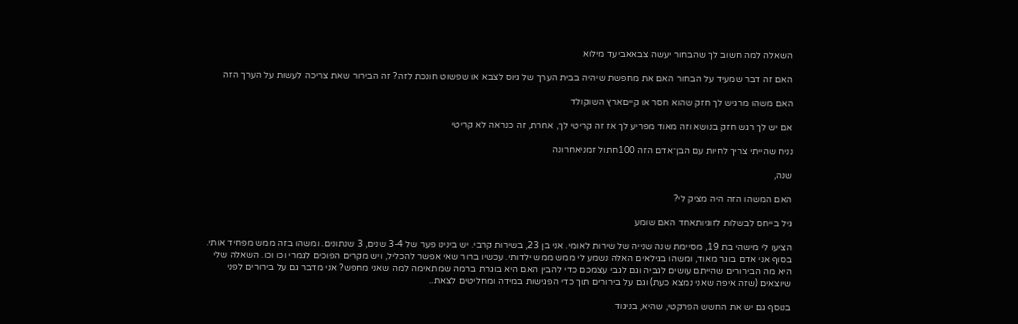השאלה למה חשוב לך שהבחור יעשה צבאאביעד מילוא

האם זה דבר שמעיד על הבחור האם את מחפשת שיהיה בבית הערך של גיוס לצבא או שפשוט חונכת לזה? זה הבירור שאת צריכה לעשות על הערך הזה

האם משהו מרגיש לך חזק שהוא חסר או קייםארץ השוקולד

אם יש לך רגש חזק בנושא וזה מאוד מפריע לך אז זה קריטי לך, אחרת, זה כנראה לא קריטי

נניח שהייתי צריך לחיות עם הבן־אדם הזה 100חתול זמניאחרונה

שנה,

האם המשהו הזה היה מציק לי?

גיל בייחס לבשלות לזוגיותאחד האם שומע

הציעו לי מישהי בת 19, מסיימת שנה שנייה של שירות לאומי. אני בן 23, בשירות קרבי. יש בינינו פער של 3-4 שנים, 3 שנתונים. ומשהו בזה ממש מפחיד אותי. בסוף אני אדם בוגר מאוד, ומשהו בגילאים האלה נשמע לי ממש ממש ילדותי. עכשיו ברור שאי אפשר להכליל, ויש מקרים הפוכים לגמרי וכו וכו. השאלה שלי היא מה הבירורים שהייתם עושים לגביה וגם לגבי עצמכם כדי להבין האם היא בוגרת ברמה שמתאימה למה שאני מחפש? אני מדבר גם על בירורים לפני שיוצאים (שזה איפה שאני נמצא כעת) וגם על בירורים תוך כדי הפגישות במידה ומחליטים לצאת..

בנוסף גם יש את החשש הפרקטי, שהיא, בניגוד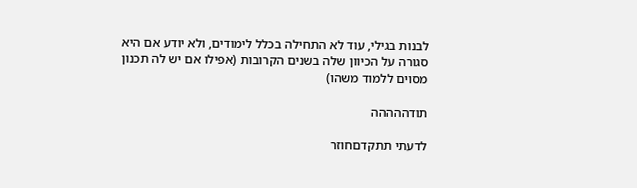לבנות בגילי, עוד לא התחילה בכלל לימודים, ולא יודע אם היא סגורה על הכיוון שלה בשנים הקרובות (אפילו אם יש לה תכנון מסוים ללמוד משהו)

תודההההה

לדעתי תתקדםחוזר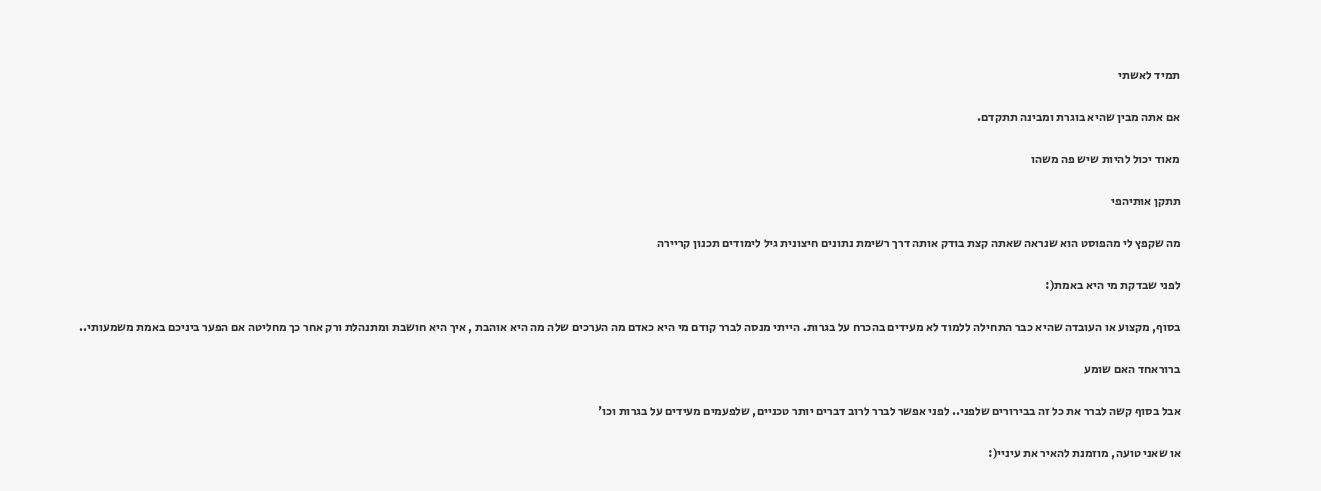תמיד לאשתי

אם אתה מבין שהיא בוגרת ומבינה תתקדם.

מאוד יכול להיות שיש פה משהו

תתקן אותיהפי

מה שקפץ לי מהפוסט הוא שנראה שאתה קצת בודק אותה דרך רשימת נתונים חיצונית גיל לימודים תכנון קריירה

לפני שבדקת מי היא באמת(:

בסוף, מקצוע או העובדה שהיא כבר התחילה ללמוד לא מעידים בהכרח על בגרות. הייתי מנסה לברר קודם מי היא כאדם מה הערכים שלה מה היא אוהבת , איך היא חושבת ומתנהלת ורק אחר כך מחליטה אם הפער ביניכם באמת משמעותי..

ברוראחד האם שומע

אבל בסוף קשה לברר את כל זה בבירורים שלפני.. לפני אפשר לברר לרוב דברים יותר טכניים, שלפעמים מעידים על בגרות וכו'

או שאני טועה, מוזמנת להאיר את עיניי(: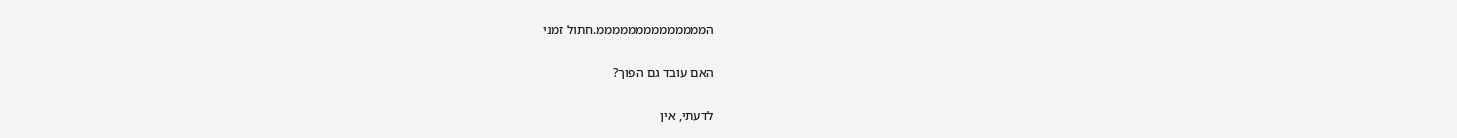הממממממממממממממ.חתול זמני

האם עובד גם הפוך?

לדעתי, אין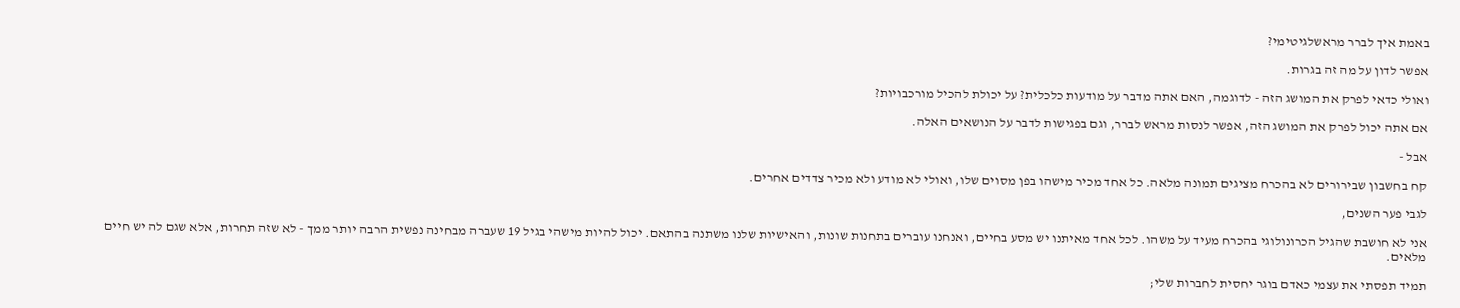באמת איך לברר מראשלגיטימי?

אפשר לדון על מה זה בגרות.

ואולי כדאי לפרק את המושג הזה - לדוגמה, האם אתה מדבר על מודעות כלכלית? על יכולת להכיל מורכבויות?

אם אתה יכול לפרק את המושג הזה, אפשר לנסות מראש לברר, וגם בפגישות לדבר על הנושאים האלה.

אבל -

קח בחשבון שבירורים לא בהכרח מציגים תמונה מלאה. כל אחד מכיר מישהו בפן מסוים שלו, ואולי לא מודע ולא מכיר צדדים אחרים.

לגבי פער השנים,

אני לא חושבת שהגיל הכרונולוגי בהכרח מעיד על משהו. לכל אחד מאיתנו יש מסע בחיים, ואנחנו עוברים בתחנות שונות, והאישיות שלנו משתנה בהתאם. יכול להיות מישהי בגיל 19 שעברה מבחינה נפשית הרבה יותר ממך - לא שזה תחרות, אלא שגם לה יש חיים מלאים.

תמיד תפסתי את עצמי כאדם בוגר יחסית לחברות שלי;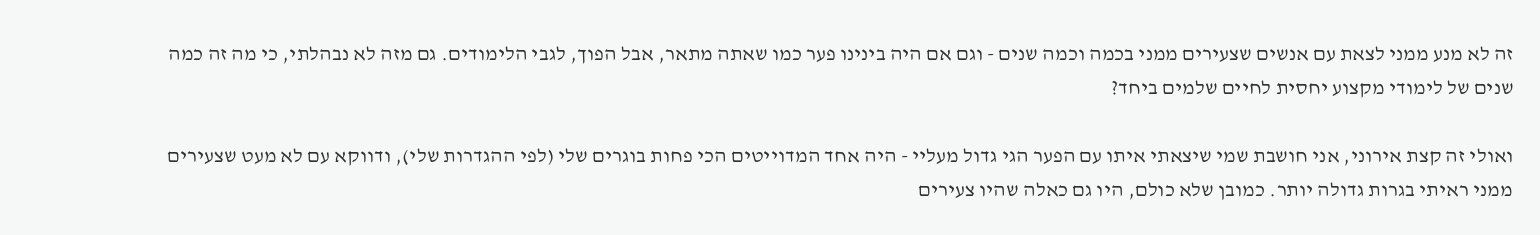זה לא מנע ממני לצאת עם אנשים שצעירים ממני בכמה וכמה שנים - וגם אם היה בינינו פער כמו שאתה מתאר, אבל הפוך, לגבי הלימודים. גם מזה לא נבהלתי, כי מה זה כמה שנים של לימודי מקצוע יחסית לחיים שלמים ביחד?

ואולי זה קצת אירוני, אני חושבת שמי שיצאתי איתו עם הפער הגי גדול מעליי - היה אחד המדוייטים הכי פחות בוגרים שלי (לפי ההגדרות שלי), ודווקא עם לא מעט שצעירים ממני ראיתי בגרות גדולה יותר. כמובן שלא כולם, היו גם כאלה שהיו צעירים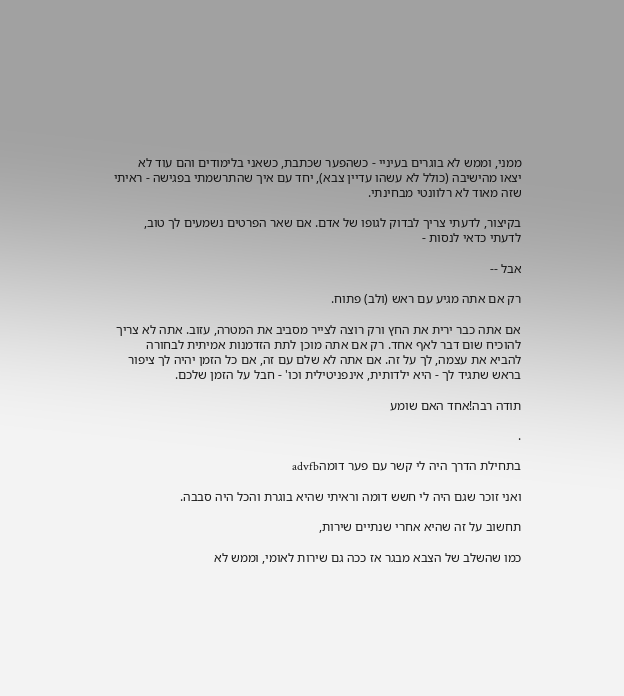ממני, וממש לא בוגרים בעיניי - כשהפער שכתבת, כשאני בלימודים והם עוד לא יצאו מהישיבה (כולל לא עשהו עדיין צבא), יחד עם איך שהתרשמתי בפגישה - ראיתי שזה מאוד לא רלוונטי מבחינתי.

בקיצור, לדעתי צריך לבדוק לגופו של אדם. אם שאר הפרטים נשמעים לך טוב, לדעתי כדאי לנסות -

אבל --

רק אם אתה מגיע עם ראש (ולב) פתוח.

אם אתה כבר ירית את החץ ורק רוצה לצייר מסביב את המטרה, עזוב. אתה לא צריך להוכיח שום דבר לאף אחד. רק אם אתה מוכן לתת הזדמנות אמיתית לבחורה להביא את עצמה, לך על זה. אם אתה לא שלם עם זה, אם כל הזמן יהיה לך ציפור בראש שתגיד לך - היא ילדותית, אינפניטילית וכו' - חבל על הזמן שלכם.

תודה רבה!אחד האם שומע

.

בתחילת הדרך היה לי קשר עם פער דומהadvfb

ואני זוכר שגם היה לי חשש דומה וראיתי שהיא בוגרת והכל היה סבבה.

תחשוב על זה שהיא אחרי שנתיים שירות,

כמו שהשלב של הצבא מבגר אז ככה גם שירות לאומי, וממש לא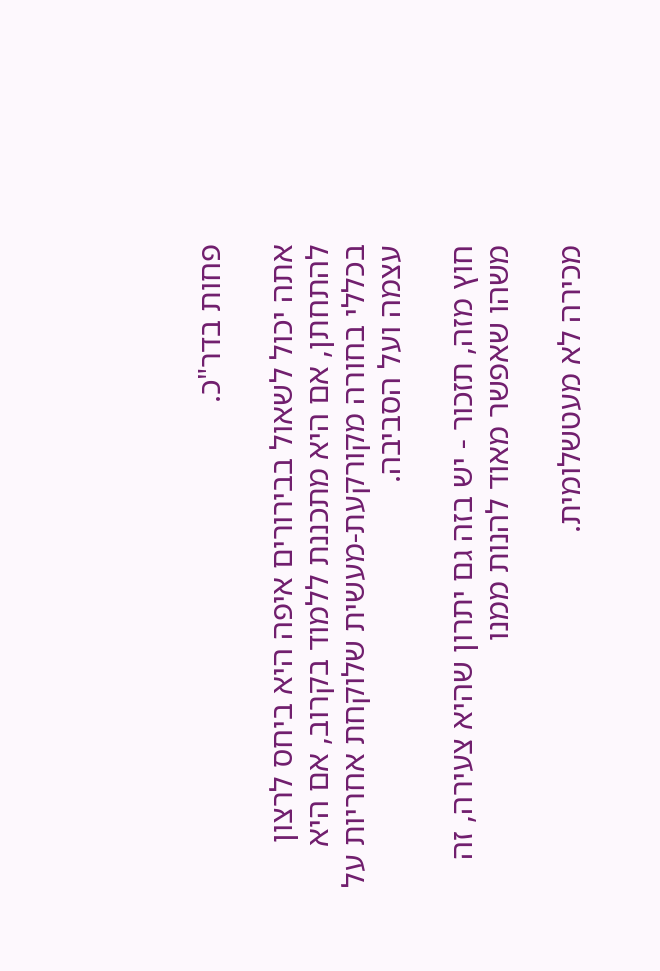פחות בדר"כ.

אתה יכול לשאול בבירורים איפה היא ביחס לרצון להתחתן, אם היא מתכננת ללמוד בקרוב, אם היא בכללי בחורה מקורקעת-מעשית שלוקחת אחריות על עצמה ועל הסביבה.

חוץ מזה, תזכור - יש בזה גם יתרון שהיא צעירה, זה משהו שאפשר מאוד להנות ממנו

מכירה לא מעטשלומית.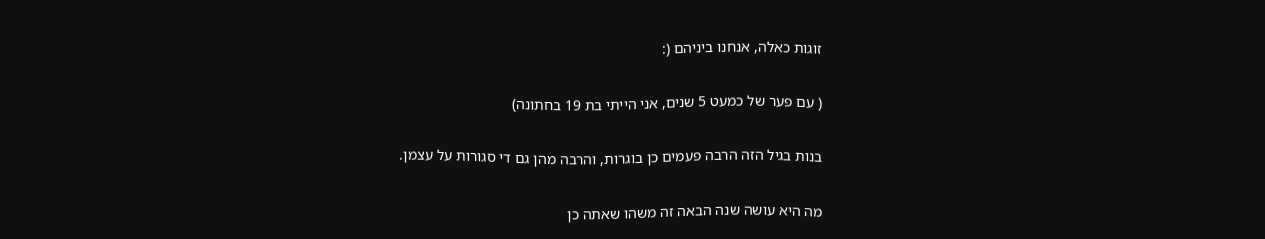זוגות כאלה, אנחנו ביניהם (:

( עם פער של כמעט 5 שנים, אני הייתי בת 19 בחתונה)

בנות בגיל הזה הרבה פעמים כן בוגרות, והרבה מהן גם די סגורות על עצמן.

מה היא עושה שנה הבאה זה משהו שאתה כן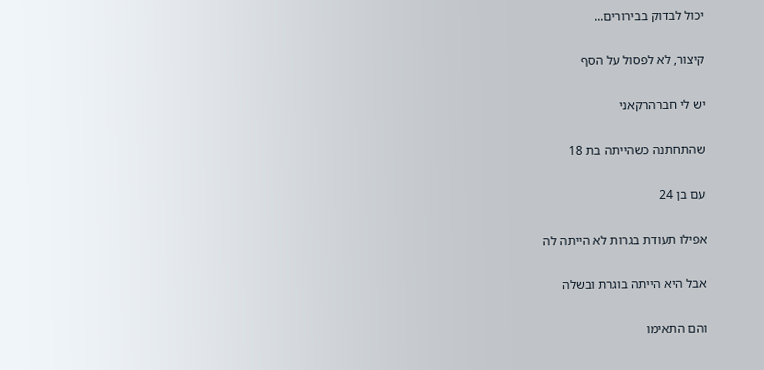יכול לבדוק בבירורים...

קיצור, לא לפסול על הסף

יש לי חברהרקאני

שהתחתנה כשהייתה בת 18

עם בן 24

אפילו תעודת בגרות לא הייתה לה

אבל היא הייתה בוגרת ובשלה

והם התאימו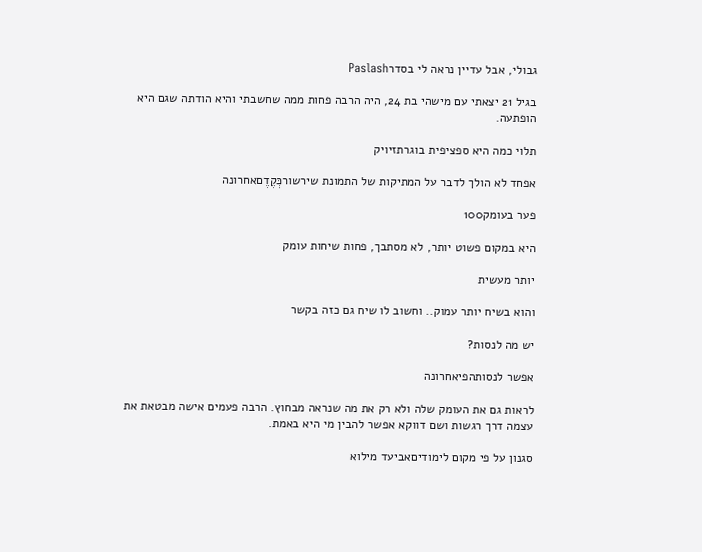גבולי, אבל עדיין נראה לי בסדרPaslash

בגיל 21 יצאתי עם מישהי בת 24, היה הרבה פחות ממה שחשבתי והיא הודתה שגם היא הופתעה.

תלוי כמה היא ספציפית בוגרתזיויק

אפחד לא הולך לדבר על המתיקות של התמונת שירשורכְּקֶדֶםאחרונה

פער בעומק100

היא במקום פשוט יותר, לא מסתבך, פחות שיחות עומק

יותר מעשית

והוא בשיח יותר עמוק.. וחשוב לו שיח גם כזה בקשר

יש מה לנסות?

אפשר לנסותהפיאחרונה

לראות גם את העומק שלה ולא רק את מה שנראה מבחוץ. הרבה פעמים אישה מבטאת את עצמה דרך רגשות ושם דווקא אפשר להבין מי היא באמת.

סגנון על פי מקום לימודיםאביעד מילוא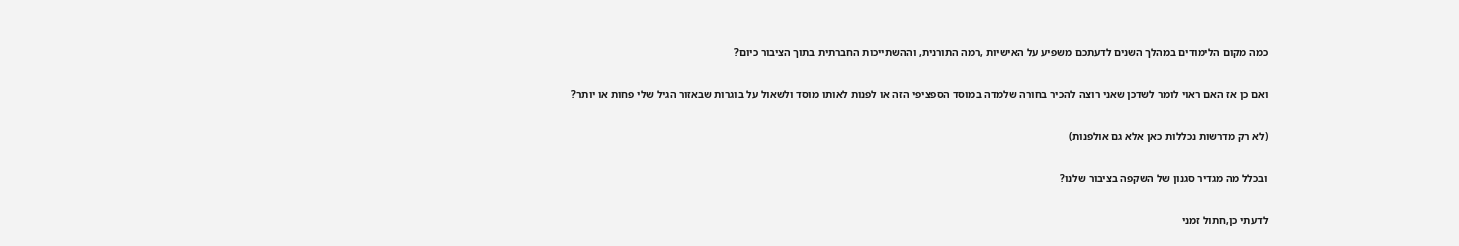כמה מקום הלימודים במהלך השנים לדעתכם משפיע על האישיות ,רמה התורנית, וההשתייכות החברתית בתוך הציבור כיום?

ואם כן אז האם ראוי לומר לשדכן שאני רוצה להכיר בחורה שלמדה במוסד הספציפי הזה או לפנות לאותו מוסד ולשאול על בוגרות שבאזור הגיל שלי פחות או יותר?

(לא רק מדרשות נכללות כאן אלא גם אולפנות)

ובכלל מה מגדיר סגנון של השקפה בציבור שלנו?

לדעתי כן,חתול זמני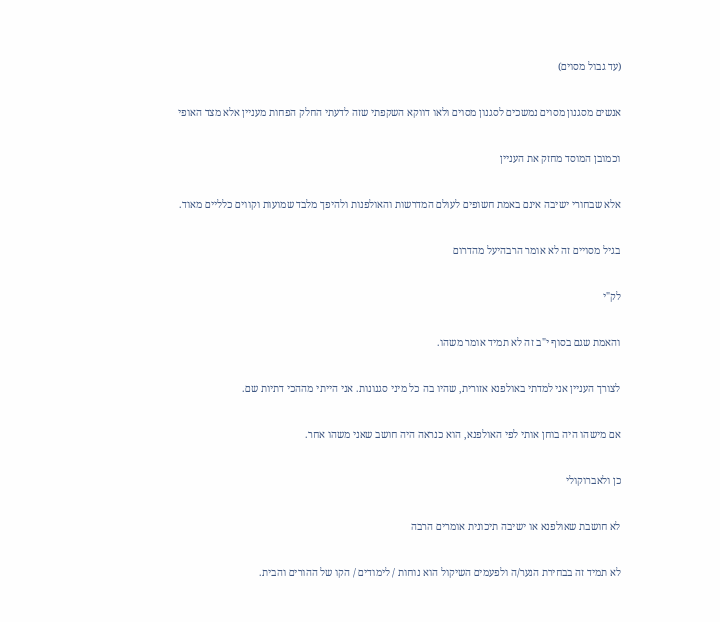(עד גבול מסוים)

אנשים מסגנון מסוים נמשכים לסגנון מסוים ולאו דווקא השקפתי שזה לדעתי החלק הפחות מעניין אלא מצד האופי

וכמובן המוסד מחזק את העניין

אלא שבחורי ישיבה אינם באמת חשופים לעולם המדרשות והאולפנות ולהיפך מלבד שמועות וקווים כלליים מאוד.

בגיל מסויים זה לא אומר הרבהיעל מהדרום

לק"י

והאמת שגם בסוף י"ב זה לא תמיד אומר משהו.

לצורך העניין אני למדתי באולפנא אזורית, שהיו בה כל מיני סגנונות. אני הייתי מההכי דתיות שם.

אם מישהו היה בוחן אותי לפי האולפנא, הוא כנראה היה חושב שאני משהו אחר.

כן ולאברוקולי

לא חושבת שאולפנא או ישיבה תיכונית אומרים הרבה

לא תמיד זה בבחירת הנער/ה ולפעמים השיקול הוא נוחות / לימודים / הקו של ההורים והבית.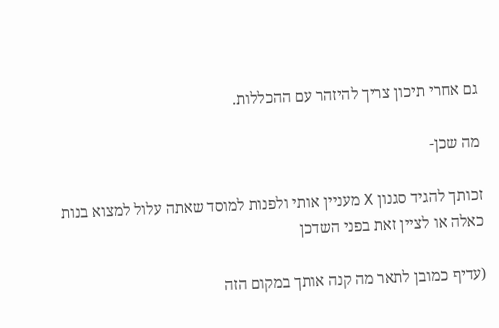גם אחרי תיכון צריך להיזהר עם ההכללות.

מה שכן-

זכותך להגיד סגנון X מעניין אותי ולפנות למוסד שאתה עלול למצוא בנות כאלה או לציין זאת בפני השדכן

(עדיף כמובן לתאר מה קנה אותך במקום הזה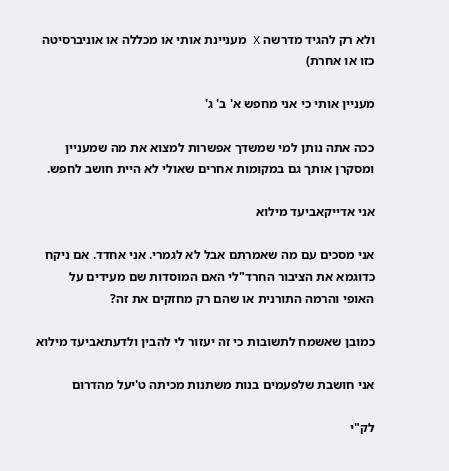ולא רק להגיד מדרשה X מעניינת אותי או מכללה או אוניברסיטה כזו או אחרת)

מעניין אותי כי אני מחפש א' ב' ג'

ככה אתה נותן למי שמשדך אפשרות למצוא את מה שמעניין ומסקרן אותך גם במקומות אחרים שאולי לא היית חושב לחפש.

אני אדייקאביעד מילוא

אני מסכים עם מה שאמרתם אבל לא לגמרי. אני אחדד. אם ניקח כדוגמא את הציבור החרד"לי האם המוסדות שם מעידים על האופי והרמה התורנית או שהם רק מחזקים את זה?

כמובן שאשמח לתשובות כי זה יעזור לי להבין ולדעתאביעד מילוא

אני חושבת שלפעמים בנות משתנות מכיתה ט'יעל מהדרום

לק"י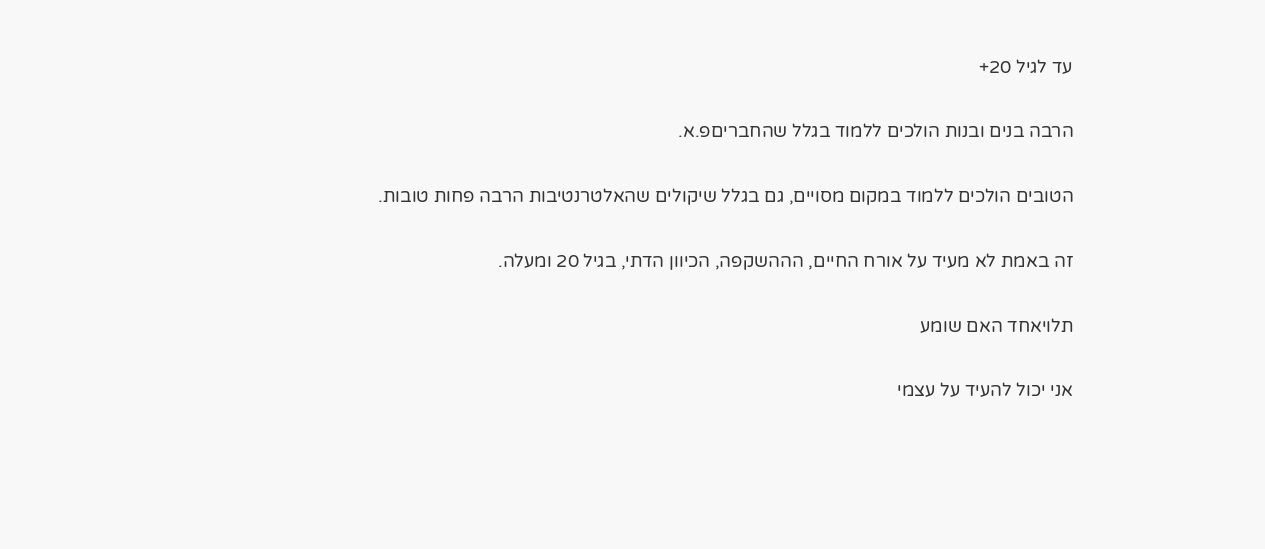עד לגיל 20+

הרבה בנים ובנות הולכים ללמוד בגלל שהחבריםפ.א.

הטובים הולכים ללמוד במקום מסויים, גם בגלל שיקולים שהאלטרנטיבות הרבה פחות טובות.

זה באמת לא מעיד על אורח החיים, הההשקפה, הכיוון הדתי, בגיל 20 ומעלה.

תלויאחד האם שומע

אני יכול להעיד על עצמי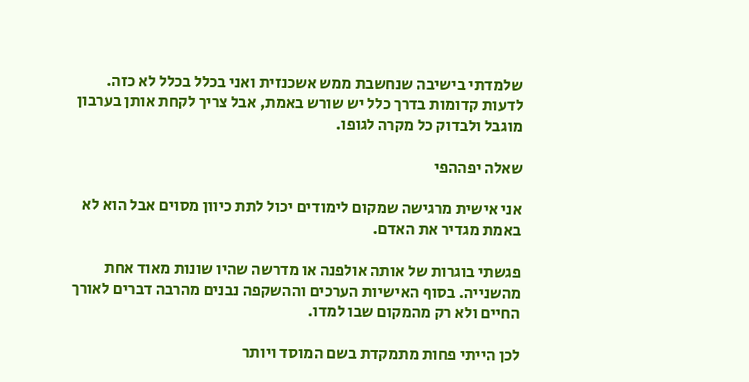שלמדתי בישיבה שנחשבת ממש אשכנזית ואני בכלל בכלל לא כזה. לדעות קדומות בדרך כלל יש שורש באמת, אבל צריך לקחת אותן בערבון מוגבל ולבדוק כל מקרה לגופו.

שאלה יפההפי

אני אישית מרגישה שמקום לימודים יכול לתת כיוון מסוים אבל הוא לא באמת מגדיר את האדם.

פגשתי בוגרות של אותה אולפנה או מדרשה שהיו שונות מאוד אחת מהשנייה. בסוף האישיות הערכים וההשקפה נבנים מהרבה דברים לאורך החיים ולא רק מהמקום שבו למדו.

לכן הייתי פחות מתמקדת בשם המוסד ויותר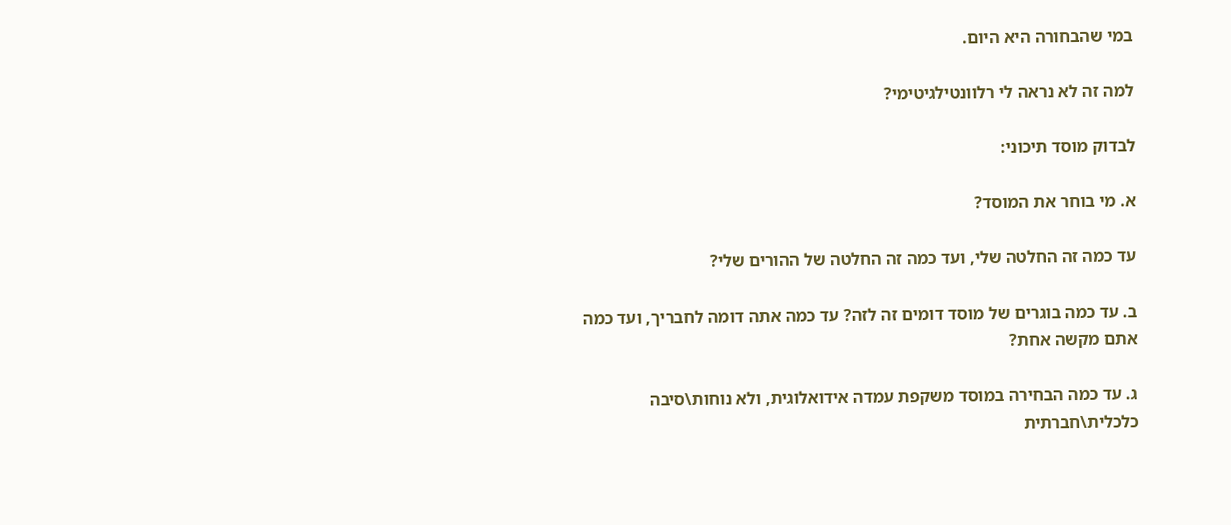במי שהבחורה היא היום.

למה זה לא נראה לי רלוונטילגיטימי?

לבדוק מוסד תיכוני:

א. מי בוחר את המוסד?

עד כמה זה החלטה שלי, ועד כמה זה החלטה של ההורים שלי?

ב. עד כמה בוגרים של מוסד דומים זה לזה? עד כמה אתה דומה לחבריך, ועד כמה אתם מקשה אחת?

ג. עד כמה הבחירה במוסד משקפת עמדה אידואלוגית, ולא נוחות\סיבה כלכלית\חברתית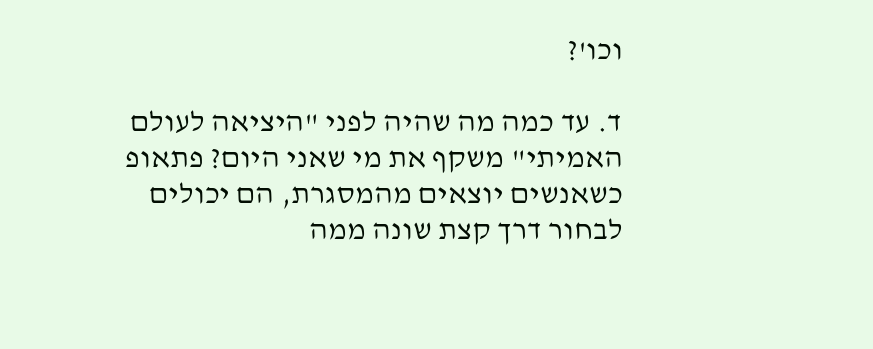וכו'?

ד. עד כמה מה שהיה לפני "היציאה לעולם האמיתי" משקף את מי שאני היום? פתאופ כשאנשים יוצאים מהמסגרת, הם יכולים לבחור דרך קצת שונה ממה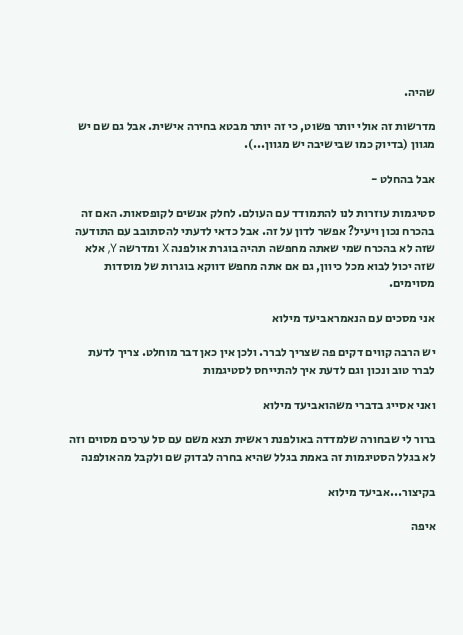שהיה.

מדרשות זה אולי יותר פשוט, כי זה יותר מבטא בחירה אישית. אבל גם שם יש מגוון (בדיוק כמו שבישיבה יש מגוון...).

אבל בהחלט -

סטיגמות עוזרות לנו להתמודד עם העולם. לחלק אנשים לקופסאות. האם זה בהכרח נכון ויעיל? אפשר לדון על זה. אבל כדאי לדעתי להסתובב עם התודעה שזה לא בהכרח שמי שאתה מחפשה תהיה בוגרת אולפנה X ומדרשה Y, אלא שזה יכול לבוא מכל כיוון, גם אם אתה מחפש דווקא בוגרות של מוסדות מסוימים.

אני מסכים עם הנאמראביעד מילוא

יש הרבה קווים דקים פה שצריך לברר. ולכן אין כאן דבר מוחלט. צריך לדעת לברר טוב ונכון וגם לדעת איך להתייחס לסטיגמות

ואני אסייג בדברי משהואביעד מילוא

ברור לי שבחורה שלמדדה באולפנת ראשית תצא משם עם סל ערכים מסוים וזה לא בגלל הסטיגמות זה באמת בגלל שהיא בחרה לבדוק שם ולקבל מהאולפנה

בקיצור...אביעד מילוא

איפה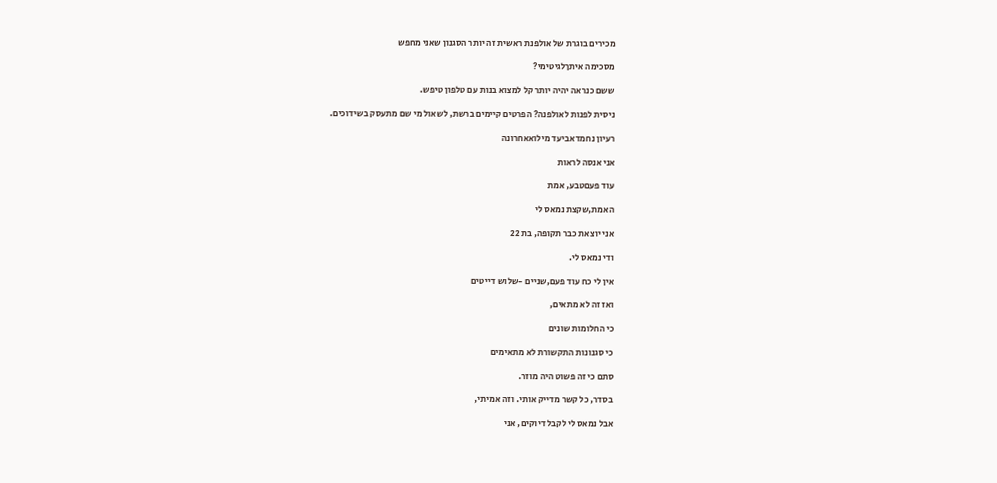מכירים בוגרת של אולפנת ראשית זה יותר הסגנון שאני מחפש

מסכימה איתךלגיטימי?

ששם כנראה יהיה יותר קל למצוא בנות עם טלפון טיפש.

ניסית לפנות לאולפנה? הפרטים קיימים ברשת, לשאול מי שם מתעסק בשידוכים.

רעיון נחמדאביעד מילואאחרונה

אני אנסה לראות

עוד פעםטבע, אמת

האמת,שקצת נמאס לי

אני יוצאת כבר תקופה, בת 22

ודי נמאס לי.

אין לי כח עוד פעם,שניים -שלוש דייטים

ואז זה לא מתאים,

כי החלומות שונים

כי סגנונות התקשורת לא מתאימים

סתם כי זה פשוט היה מוזר.

בסדר, כל קשר מדייק אותי. וזה אמיתי,

אבל נמאס לי לקבל דיוקים, אני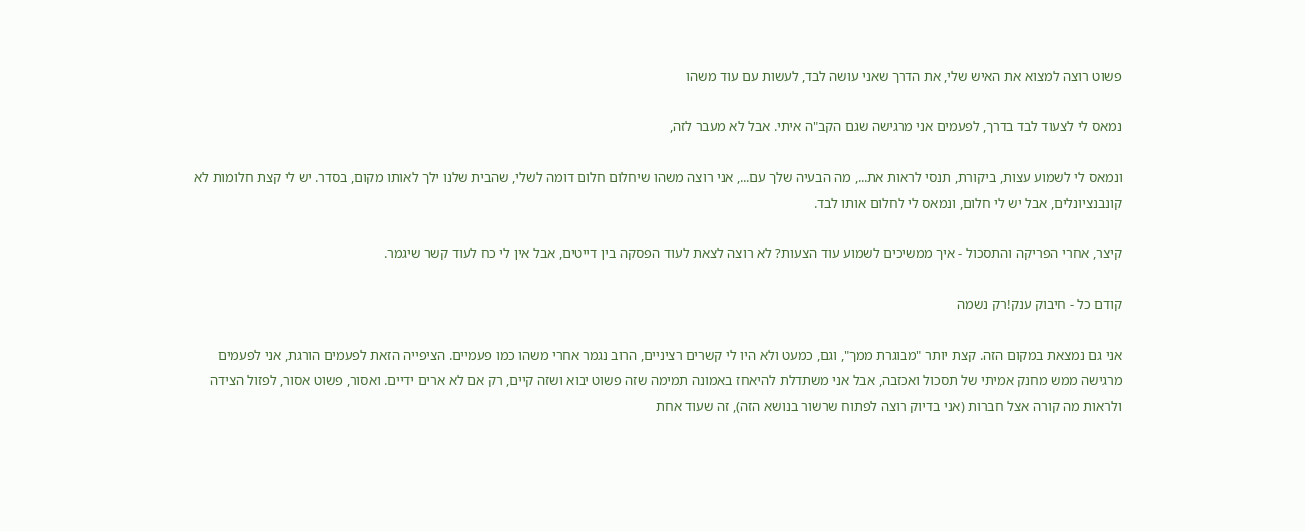פשוט רוצה למצוא את האיש שלי, את הדרך שאני עושה לבד, לעשות עם עוד משהו

נמאס לי לצעוד לבד בדרך, לפעמים אני מרגישה שגם הקב"ה איתי. אבל לא מעבר לזה,

ונמאס לי לשמוע עצות, ביקורת, תנסי לראות את..., מה הבעיה שלך עם..., אני רוצה משהו שיחלום חלום דומה לשלי, שהבית שלנו ילך לאותו מקום, בסדר. יש לי קצת חלומות לא קונבנציונלים, אבל יש לי חלום, ונמאס לי לחלום אותו לבד.

קיצר, אחרי הפריקה והתסכול - איך ממשיכים לשמוע עוד הצעות? לא רוצה לצאת לעוד הפסקה בין דייטים, אבל אין לי כח לעוד קשר שיגמר.

קודם כל - חיבוק ענק!רק נשמה

אני גם נמצאת במקום הזה. קצת יותר "מבוגרת ממך", וגם, כמעט ולא היו לי קשרים רציניים, הרוב נגמר אחרי משהו כמו פעמיים. הציפייה הזאת לפעמים הורגת, אני לפעמים מרגישה ממש מחנק אמיתי של תסכול ואכזבה, אבל אני משתדלת להיאחז באמונה תמימה שזה פשוט יבוא ושזה קיים, רק אם לא ארים ידיים. ואסור, פשוט אסור, לפזול הצידה ולראות מה קורה אצל חברות (אני בדיוק רוצה לפתוח שרשור בנושא הזה), זה שעוד אחת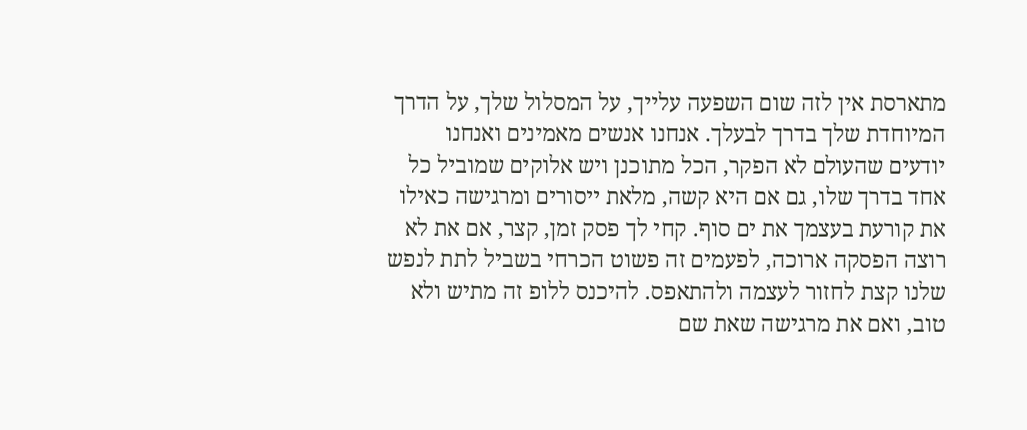מתארסת אין לזה שום השפעה עלייך, על המסלול שלך, על הדרך המיוחדת שלך בדרך לבעלך. אנחנו אנשים מאמינים ואנחנו יודעים שהעולם לא הפקר, הכל מתוכנן ויש אלוקים שמוביל כל אחד בדרך שלו, גם אם היא קשה, מלאת ייסורים ומרגישה כאילו את קורעת בעצמך את ים סוף. קחי לך פסק זמן, קצר, אם את לא רוצה הפסקה ארוכה, לפעמים זה פשוט הכרחי בשביל לתת לנפש שלנו קצת לחזור לעצמה ולהתאפס. להיכנס ללופ זה מתיש ולא טוב, ואם את מרגישה שאת שם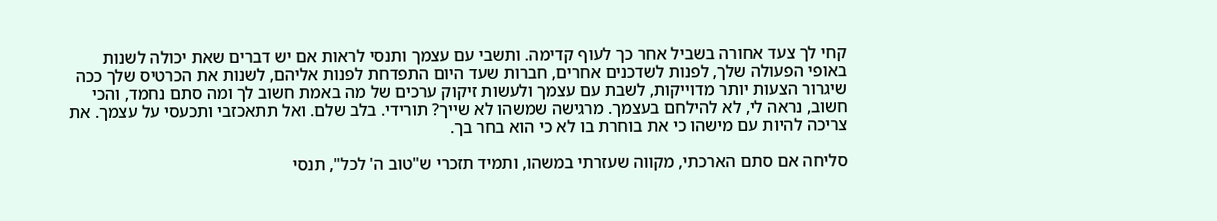קחי לך צעד אחורה בשביל אחר כך לעוף קדימה. ותשבי עם עצמך ותנסי לראות אם יש דברים שאת יכולה לשנות באופי הפעולה שלך, לפנות לשדכנים אחרים, חברות שעד היום התפדחת לפנות אליהם, לשנות את הכרטיס שלך ככה שיגרור הצעות יותר מדוייקות, לשבת עם עצמך ולעשות זיקוק ערכים של מה באמת חשוב לך ומה סתם נחמד, והכי חשוב, נראה לי, לא להילחם בעצמך. מרגישה שמשהו לא שייך? תורידי. בלב שלם. ואל תתאכזבי ותכעסי על עצמך. את צריכה להיות עם מישהו כי את בוחרת בו לא כי הוא בחר בך.

סליחה אם סתם הארכתי, מקווה שעזרתי במשהו, ותמיד תזכרי ש"טוב ה' לכל", תנסי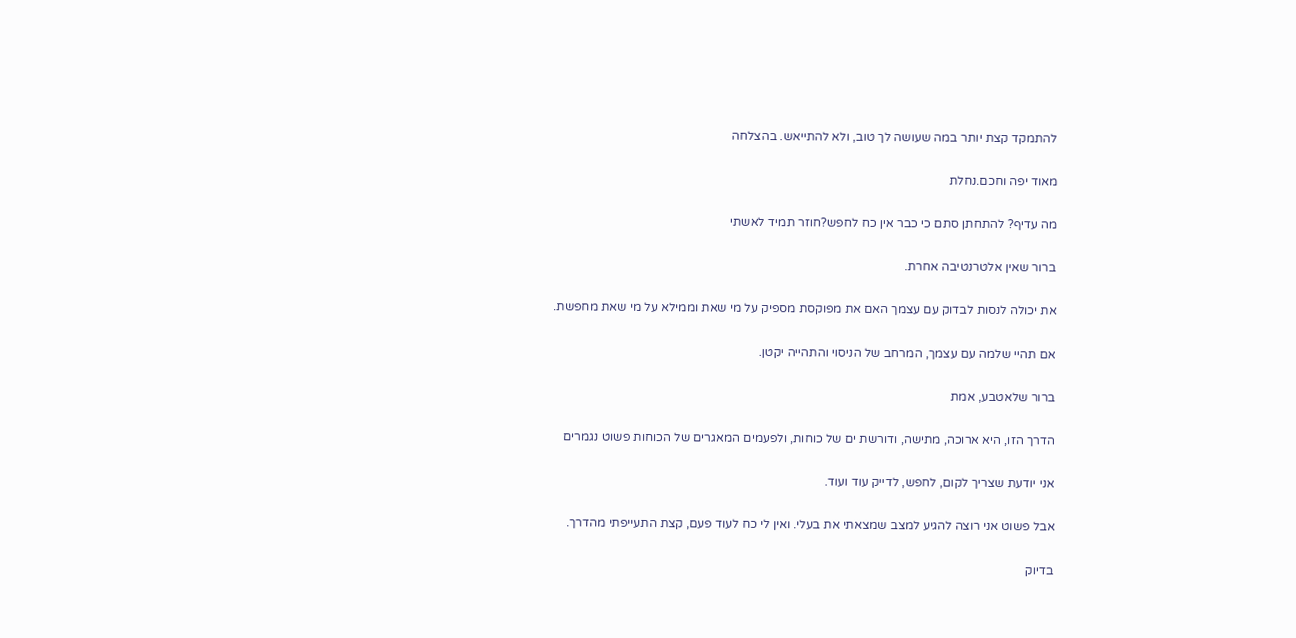להתמקד קצת יותר במה שעושה לך טוב, ולא להתייאש. בהצלחה

מאוד יפה וחכם.נחלת

מה עדיף? להתחתן סתם כי כבר אין כח לחפש?חוזר תמיד לאשתי

ברור שאין אלטרנטיבה אחרת.

את יכולה לנסות לבדוק עם עצמך האם את מפוקסת מספיק על מי שאת וממילא על מי שאת מחפשת.

אם תהיי שלמה עם עצמך, המרחב של הניסוי והתהייה יקטן.

ברור שלאטבע, אמת

הדרך הזו, היא ארוכה, מתישה, ודורשת ים של כוחות, ולפעמים המאגרים של הכוחות פשוט נגמרים

אני יודעת שצריך לקום, לחפש, לדייק עוד ועוד.

אבל פשוט אני רוצה להגיע למצב שמצאתי את בעלי. ואין לי כח לעוד פעם, קצת התעייפתי מהדרך.

בדיוק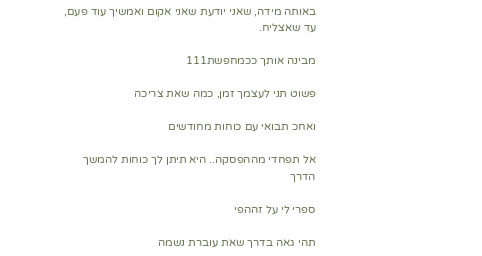באותה מידה, שאני יודעת שאני אקום ואמשיך עוד פעם, עד שאצליח.

מבינה אותך ככמחפשת111

פשוט תני לעצמך זמן, כמה שאת צריכה

ואחכ תבואי עם כוחות מחודשים

אל תפחדי מההפסקה.. היא תיתן לך כוחות להמשך הדרך

ספרי לי על זההפי

תהי גאה בדרך שאת עוברת נשמה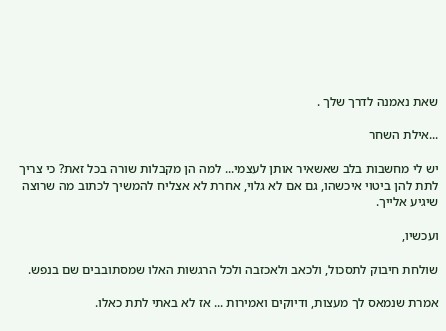שאת נאמנה לדרך שלך .

...אילת השחר

יש לי מחשבות בלב שאשאיר אותן לעצמי... למה הן מקבלות שורה בכל זאת? כי צריך לתת להן ביטוי איכשהו, גם אם לא גלוי, אחרת לא אצליח להמשיך לכתוב מה שרוצה שיגיע אלייך.

ועכשיו,

שולחת חיבוק לתסכול, ולכאב ולאכזבה ולכל הרגשות האלו שמסתובבים שם בנפש.

אמרת שנמאס לך מעצות, ודיוקים ואמירות ... אז לא באתי לתת כאלו.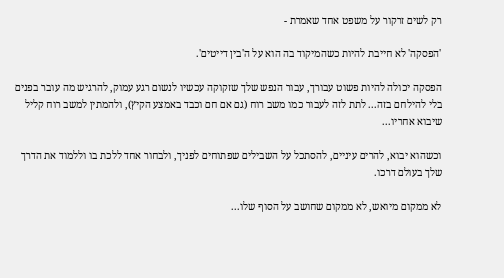רק לשים זרקור על משפט אחד שאמרת -

'הפסקה' לא חייבת להיות כשהמיקוד בה הוא על ה'בין דייטים'.

הפסקה יכולה להיות פשוט עבורך, עבור הנפש שלך שזקוקה עכשיו לנשום רגע עמוק, להרגיש מה עובר בפנים בלי להילחם בזה... לתת לזה לעבור כמו משב רוח (גם אם חם וכבד באמצע הקיץ), ולהמתין למשב רוח קליל שיבוא אחריו...

וכשהוא יבוא, להרים עיניים, להסתכל על השבילים שפתוחים לפניך, ולבחור אחד ללכת בו וללמוד את הדרך שלך בעולם דרכו.

לא ממקום מיואש, לא ממקום שחושב על הסוף שלו...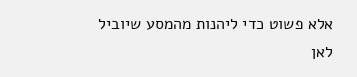אלא פשוט כדי ליהנות מהמסע שיוביל לאן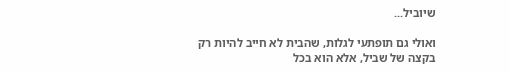שיוביל...

ואולי גם תופתעי לגלות, שהבית לא חייב להיות רק בקצה של שביל, אלא הוא בכל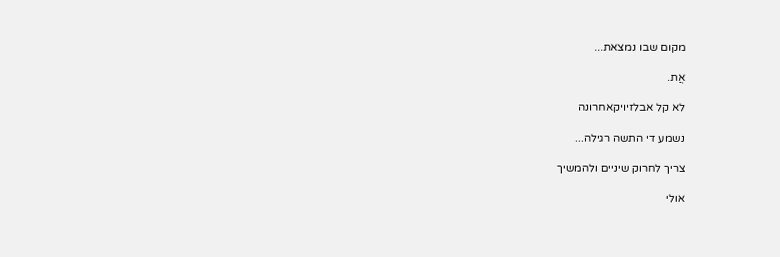מקום שבו נמצאת...

אֲת.

לא קל אבלזיויקאחרונה

נשמע די התשה רגילה...

צריך לחרוק שיניים ולהמשיך

אולי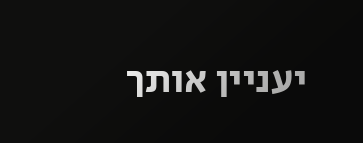יעניין אותך